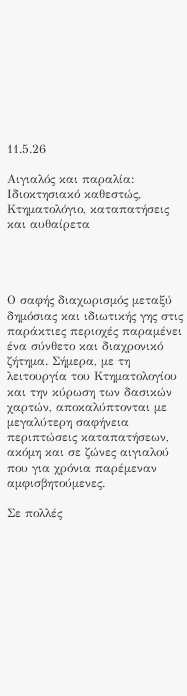11.5.26

Αιγιαλός και παραλία: Ιδιοκτησιακό καθεστώς, Κτηματολόγιο, καταπατήσεις και αυθαίρετα




Ο σαφής διαχωρισμός μεταξύ δημόσιας και ιδιωτικής γης στις παράκτιες περιοχές παραμένει ένα σύνθετο και διαχρονικό ζήτημα. Σήμερα, με τη λειτουργία του Κτηματολογίου και την κύρωση των δασικών χαρτών, αποκαλύπτονται με μεγαλύτερη σαφήνεια περιπτώσεις καταπατήσεων, ακόμη και σε ζώνες αιγιαλού που για χρόνια παρέμεναν αμφισβητούμενες.

Σε πολλές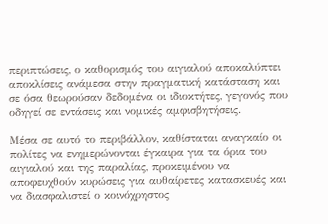περιπτώσεις, ο καθορισμός του αιγιαλού αποκαλύπτει αποκλίσεις ανάμεσα στην πραγματική κατάσταση και σε όσα θεωρούσαν δεδομένα οι ιδιοκτήτες, γεγονός που οδηγεί σε εντάσεις και νομικές αμφισβητήσεις.

Μέσα σε αυτό το περιβάλλον, καθίσταται αναγκαίο οι πολίτες να ενημερώνονται έγκαιρα για τα όρια του αιγιαλού και της παραλίας, προκειμένου να αποφευχθούν κυρώσεις για αυθαίρετες κατασκευές και να διασφαλιστεί ο κοινόχρηστος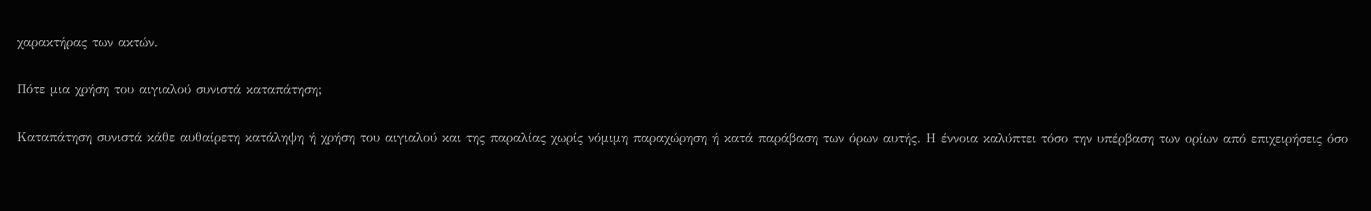χαρακτήρας των ακτών.

Πότε μια χρήση του αιγιαλού συνιστά καταπάτηση;

Καταπάτηση συνιστά κάθε αυθαίρετη κατάληψη ή χρήση του αιγιαλού και της παραλίας χωρίς νόμιμη παραχώρηση ή κατά παράβαση των όρων αυτής. Η έννοια καλύπτει τόσο την υπέρβαση των ορίων από επιχειρήσεις όσο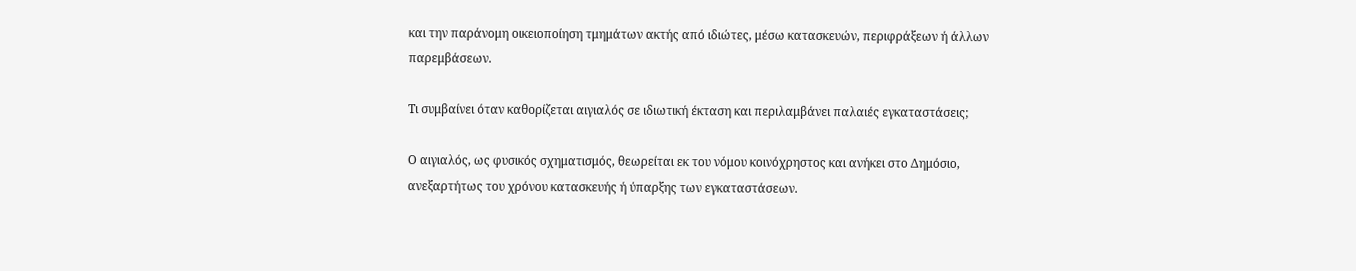και την παράνομη οικειοποίηση τμημάτων ακτής από ιδιώτες, μέσω κατασκευών, περιφράξεων ή άλλων παρεμβάσεων.

Τι συμβαίνει όταν καθορίζεται αιγιαλός σε ιδιωτική έκταση και περιλαμβάνει παλαιές εγκαταστάσεις;

Ο αιγιαλός, ως φυσικός σχηματισμός, θεωρείται εκ του νόμου κοινόχρηστος και ανήκει στο Δημόσιο, ανεξαρτήτως του χρόνου κατασκευής ή ύπαρξης των εγκαταστάσεων.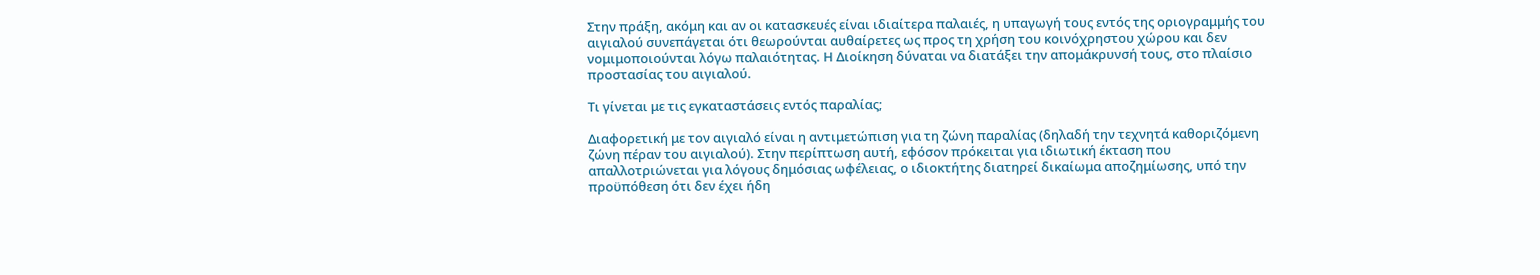Στην πράξη, ακόμη και αν οι κατασκευές είναι ιδιαίτερα παλαιές, η υπαγωγή τους εντός της οριογραμμής του αιγιαλού συνεπάγεται ότι θεωρούνται αυθαίρετες ως προς τη χρήση του κοινόχρηστου χώρου και δεν νομιμοποιούνται λόγω παλαιότητας. Η Διοίκηση δύναται να διατάξει την απομάκρυνσή τους, στο πλαίσιο προστασίας του αιγιαλού.

Τι γίνεται με τις εγκαταστάσεις εντός παραλίας;

Διαφορετική με τον αιγιαλό είναι η αντιμετώπιση για τη ζώνη παραλίας (δηλαδή την τεχνητά καθοριζόμενη ζώνη πέραν του αιγιαλού). Στην περίπτωση αυτή, εφόσον πρόκειται για ιδιωτική έκταση που απαλλοτριώνεται για λόγους δημόσιας ωφέλειας, ο ιδιοκτήτης διατηρεί δικαίωμα αποζημίωσης, υπό την προϋπόθεση ότι δεν έχει ήδη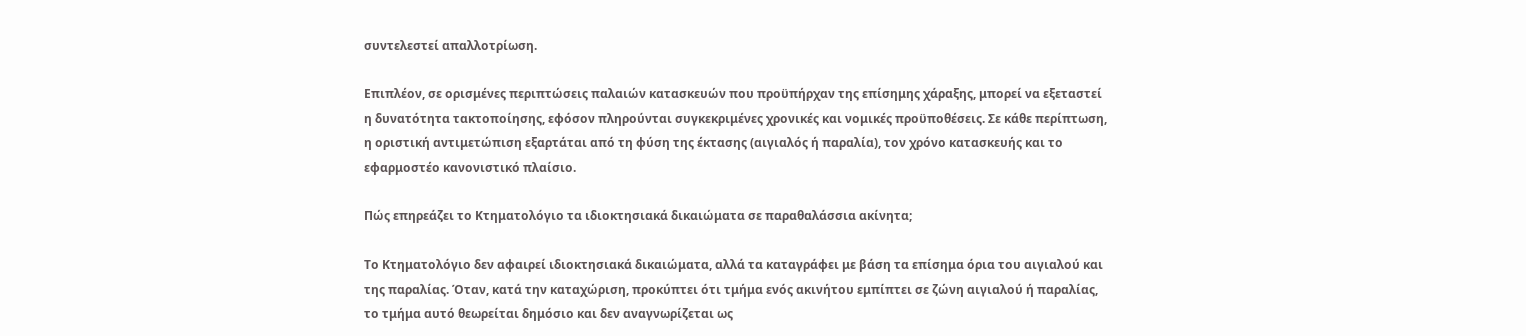συντελεστεί απαλλοτρίωση.

Επιπλέον, σε ορισμένες περιπτώσεις παλαιών κατασκευών που προϋπήρχαν της επίσημης χάραξης, μπορεί να εξεταστεί η δυνατότητα τακτοποίησης, εφόσον πληρούνται συγκεκριμένες χρονικές και νομικές προϋποθέσεις. Σε κάθε περίπτωση, η οριστική αντιμετώπιση εξαρτάται από τη φύση της έκτασης (αιγιαλός ή παραλία), τον χρόνο κατασκευής και το εφαρμοστέο κανονιστικό πλαίσιο.

Πώς επηρεάζει το Κτηματολόγιο τα ιδιοκτησιακά δικαιώματα σε παραθαλάσσια ακίνητα;

Το Κτηματολόγιο δεν αφαιρεί ιδιοκτησιακά δικαιώματα, αλλά τα καταγράφει με βάση τα επίσημα όρια του αιγιαλού και της παραλίας. Όταν, κατά την καταχώριση, προκύπτει ότι τμήμα ενός ακινήτου εμπίπτει σε ζώνη αιγιαλού ή παραλίας, το τμήμα αυτό θεωρείται δημόσιο και δεν αναγνωρίζεται ως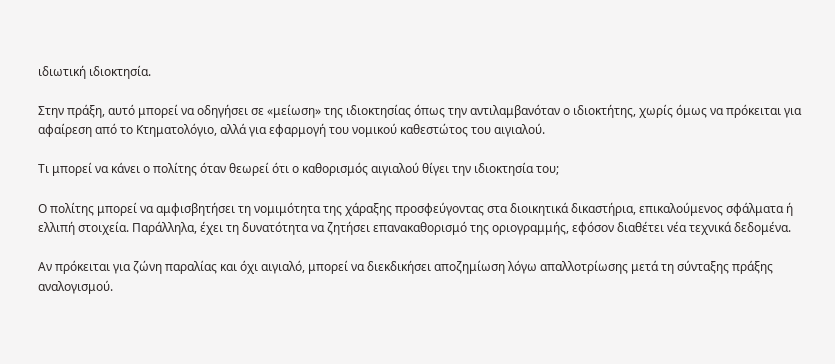ιδιωτική ιδιοκτησία.

Στην πράξη, αυτό μπορεί να οδηγήσει σε «μείωση» της ιδιοκτησίας όπως την αντιλαμβανόταν ο ιδιοκτήτης, χωρίς όμως να πρόκειται για αφαίρεση από το Κτηματολόγιο, αλλά για εφαρμογή του νομικού καθεστώτος του αιγιαλού.

Τι μπορεί να κάνει ο πολίτης όταν θεωρεί ότι ο καθορισμός αιγιαλού θίγει την ιδιοκτησία του;

Ο πολίτης μπορεί να αμφισβητήσει τη νομιμότητα της χάραξης προσφεύγοντας στα διοικητικά δικαστήρια, επικαλούμενος σφάλματα ή ελλιπή στοιχεία. Παράλληλα, έχει τη δυνατότητα να ζητήσει επανακαθορισμό της οριογραμμής, εφόσον διαθέτει νέα τεχνικά δεδομένα.

Αν πρόκειται για ζώνη παραλίας και όχι αιγιαλό, μπορεί να διεκδικήσει αποζημίωση λόγω απαλλοτρίωσης μετά τη σύνταξης πράξης αναλογισμού.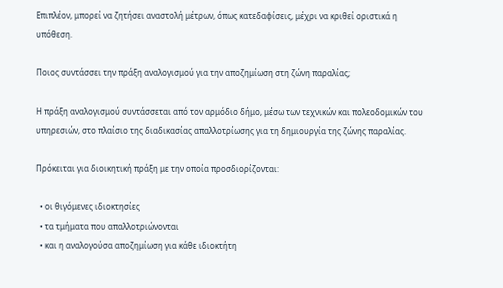Επιπλέον, μπορεί να ζητήσει αναστολή μέτρων, όπως κατεδαφίσεις, μέχρι να κριθεί οριστικά η υπόθεση.

Ποιος συντάσσει την πράξη αναλογισμού για την αποζημίωση στη ζώνη παραλίας;

Η πράξη αναλογισμού συντάσσεται από τον αρμόδιο δήμο, μέσω των τεχνικών και πολεοδομικών του υπηρεσιών, στο πλαίσιο της διαδικασίας απαλλοτρίωσης για τη δημιουργία της ζώνης παραλίας.

Πρόκειται για διοικητική πράξη με την οποία προσδιορίζονται:

  • οι θιγόμενες ιδιοκτησίες
  • τα τμήματα που απαλλοτριώνονται
  • και η αναλογούσα αποζημίωση για κάθε ιδιοκτήτη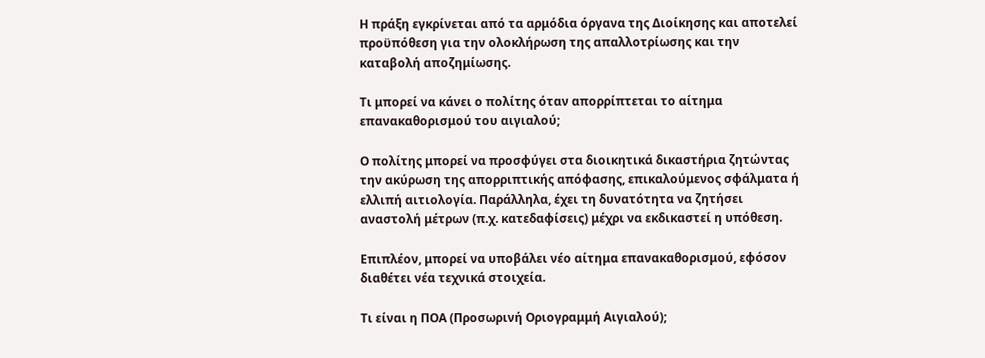Η πράξη εγκρίνεται από τα αρμόδια όργανα της Διοίκησης και αποτελεί προϋπόθεση για την ολοκλήρωση της απαλλοτρίωσης και την καταβολή αποζημίωσης.

Τι μπορεί να κάνει ο πολίτης όταν απορρίπτεται το αίτημα επανακαθορισμού του αιγιαλού;

Ο πολίτης μπορεί να προσφύγει στα διοικητικά δικαστήρια ζητώντας την ακύρωση της απορριπτικής απόφασης, επικαλούμενος σφάλματα ή ελλιπή αιτιολογία. Παράλληλα, έχει τη δυνατότητα να ζητήσει αναστολή μέτρων (π.χ. κατεδαφίσεις) μέχρι να εκδικαστεί η υπόθεση.

Επιπλέον, μπορεί να υποβάλει νέο αίτημα επανακαθορισμού, εφόσον διαθέτει νέα τεχνικά στοιχεία.

Τι είναι η ΠΟΑ (Προσωρινή Οριογραμμή Αιγιαλού);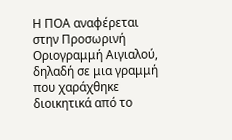Η ΠΟΑ αναφέρεται στην Προσωρινή Οριογραμμή Αιγιαλού, δηλαδή σε μια γραμμή που χαράχθηκε διοικητικά από το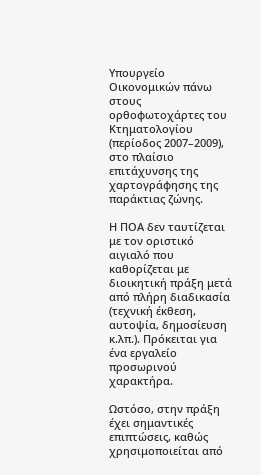Υπουργείο Οικονομικών πάνω στους ορθοφωτοχάρτες του Κτηματολογίου (περίοδος 2007–2009), στο πλαίσιο επιτάχυνσης της χαρτογράφησης της παράκτιας ζώνης.

Η ΠΟΑ δεν ταυτίζεται με τον οριστικό αιγιαλό που καθορίζεται με διοικητική πράξη μετά από πλήρη διαδικασία (τεχνική έκθεση, αυτοψία, δημοσίευση κ.λπ.). Πρόκειται για ένα εργαλείο προσωρινού χαρακτήρα.

Ωστόσο, στην πράξη έχει σημαντικές επιπτώσεις, καθώς χρησιμοποιείται από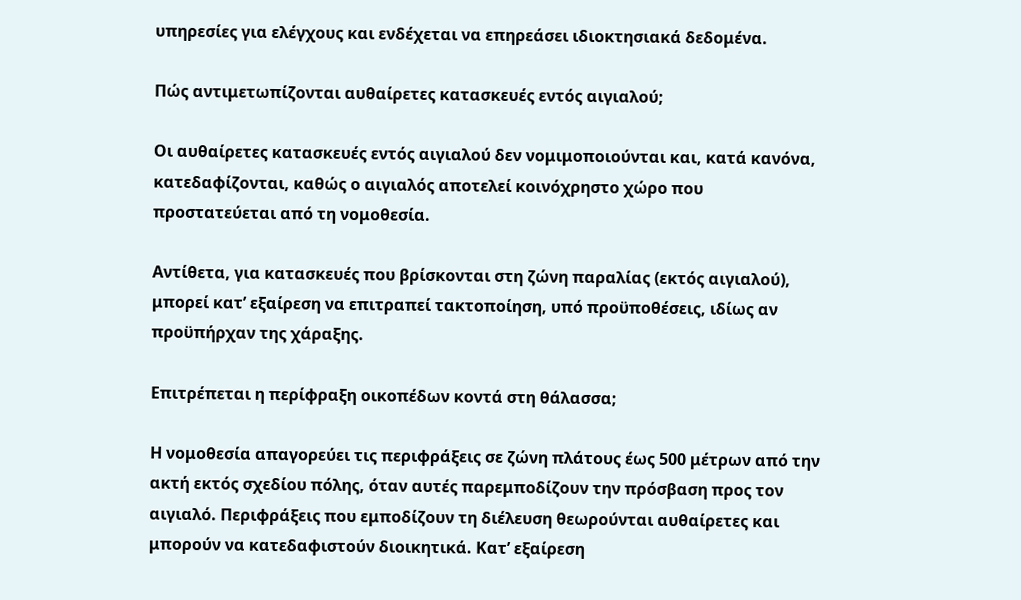υπηρεσίες για ελέγχους και ενδέχεται να επηρεάσει ιδιοκτησιακά δεδομένα.

Πώς αντιμετωπίζονται αυθαίρετες κατασκευές εντός αιγιαλού;

Οι αυθαίρετες κατασκευές εντός αιγιαλού δεν νομιμοποιούνται και, κατά κανόνα, κατεδαφίζονται, καθώς ο αιγιαλός αποτελεί κοινόχρηστο χώρο που προστατεύεται από τη νομοθεσία.

Αντίθετα, για κατασκευές που βρίσκονται στη ζώνη παραλίας (εκτός αιγιαλού), μπορεί κατ’ εξαίρεση να επιτραπεί τακτοποίηση, υπό προϋποθέσεις, ιδίως αν προϋπήρχαν της χάραξης.

Επιτρέπεται η περίφραξη οικοπέδων κοντά στη θάλασσα;

Η νομοθεσία απαγορεύει τις περιφράξεις σε ζώνη πλάτους έως 500 μέτρων από την ακτή εκτός σχεδίου πόλης, όταν αυτές παρεμποδίζουν την πρόσβαση προς τον αιγιαλό. Περιφράξεις που εμποδίζουν τη διέλευση θεωρούνται αυθαίρετες και μπορούν να κατεδαφιστούν διοικητικά. Κατ’ εξαίρεση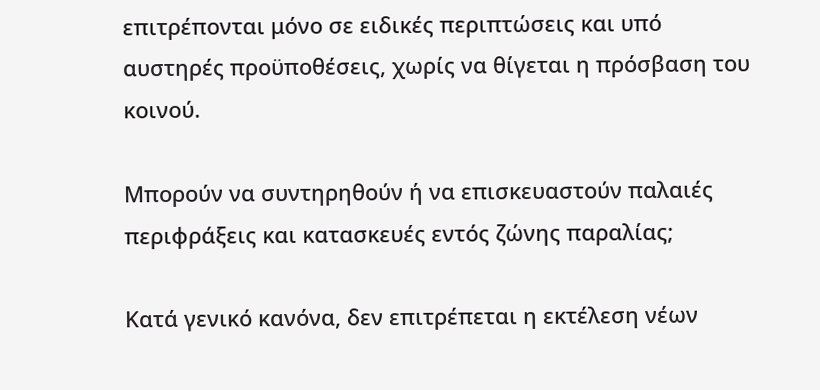επιτρέπονται μόνο σε ειδικές περιπτώσεις και υπό αυστηρές προϋποθέσεις, χωρίς να θίγεται η πρόσβαση του κοινού.

Μπορούν να συντηρηθούν ή να επισκευαστούν παλαιές περιφράξεις και κατασκευές εντός ζώνης παραλίας;

Κατά γενικό κανόνα, δεν επιτρέπεται η εκτέλεση νέων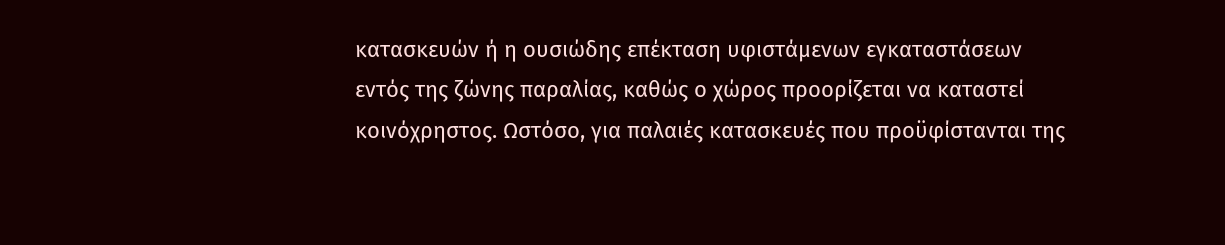κατασκευών ή η ουσιώδης επέκταση υφιστάμενων εγκαταστάσεων εντός της ζώνης παραλίας, καθώς ο χώρος προορίζεται να καταστεί κοινόχρηστος. Ωστόσο, για παλαιές κατασκευές που προϋφίστανται της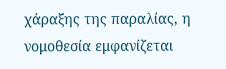χάραξης της παραλίας, η νομοθεσία εμφανίζεται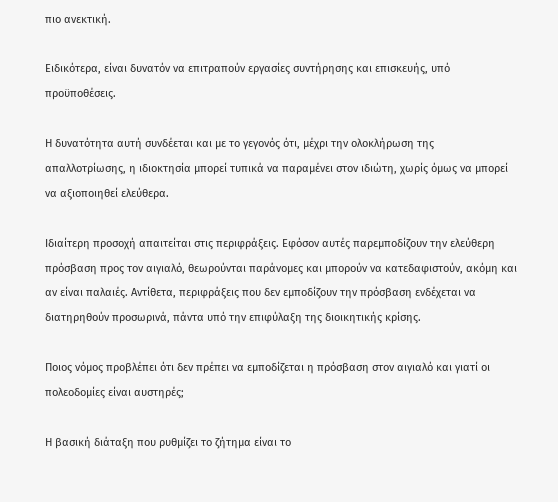πιο ανεκτική.

Ειδικότερα, είναι δυνατόν να επιτραπούν εργασίες συντήρησης και επισκευής, υπό προϋποθέσεις.

Η δυνατότητα αυτή συνδέεται και με το γεγονός ότι, μέχρι την ολοκλήρωση της απαλλοτρίωσης, η ιδιοκτησία μπορεί τυπικά να παραμένει στον ιδιώτη, χωρίς όμως να μπορεί να αξιοποιηθεί ελεύθερα.

Ιδιαίτερη προσοχή απαιτείται στις περιφράξεις. Εφόσον αυτές παρεμποδίζουν την ελεύθερη πρόσβαση προς τον αιγιαλό, θεωρούνται παράνομες και μπορούν να κατεδαφιστούν, ακόμη και αν είναι παλαιές. Αντίθετα, περιφράξεις που δεν εμποδίζουν την πρόσβαση ενδέχεται να διατηρηθούν προσωρινά, πάντα υπό την επιφύλαξη της διοικητικής κρίσης.

Ποιος νόμος προβλέπει ότι δεν πρέπει να εμποδίζεται η πρόσβαση στον αιγιαλό και γιατί οι πολεοδομίες είναι αυστηρές;

Η βασική διάταξη που ρυθμίζει το ζήτημα είναι το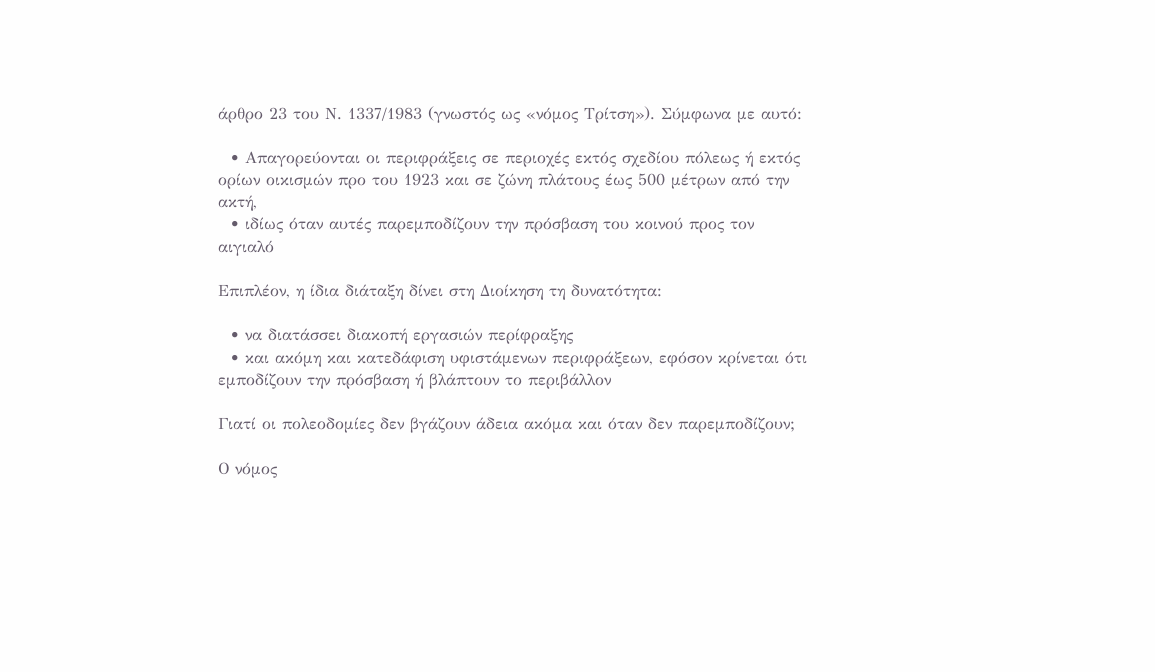άρθρο 23 του Ν. 1337/1983 (γνωστός ως «νόμος Τρίτση»). Σύμφωνα με αυτό:

  • Απαγορεύονται οι περιφράξεις σε περιοχές εκτός σχεδίου πόλεως ή εκτός ορίων οικισμών προ του 1923 και σε ζώνη πλάτους έως 500 μέτρων από την ακτή,
  • ιδίως όταν αυτές παρεμποδίζουν την πρόσβαση του κοινού προς τον αιγιαλό

Επιπλέον, η ίδια διάταξη δίνει στη Διοίκηση τη δυνατότητα:

  • να διατάσσει διακοπή εργασιών περίφραξης
  • και ακόμη και κατεδάφιση υφιστάμενων περιφράξεων, εφόσον κρίνεται ότι εμποδίζουν την πρόσβαση ή βλάπτουν το περιβάλλον

Γιατί οι πολεοδομίες δεν βγάζουν άδεια ακόμα και όταν δεν παρεμποδίζουν;

Ο νόμος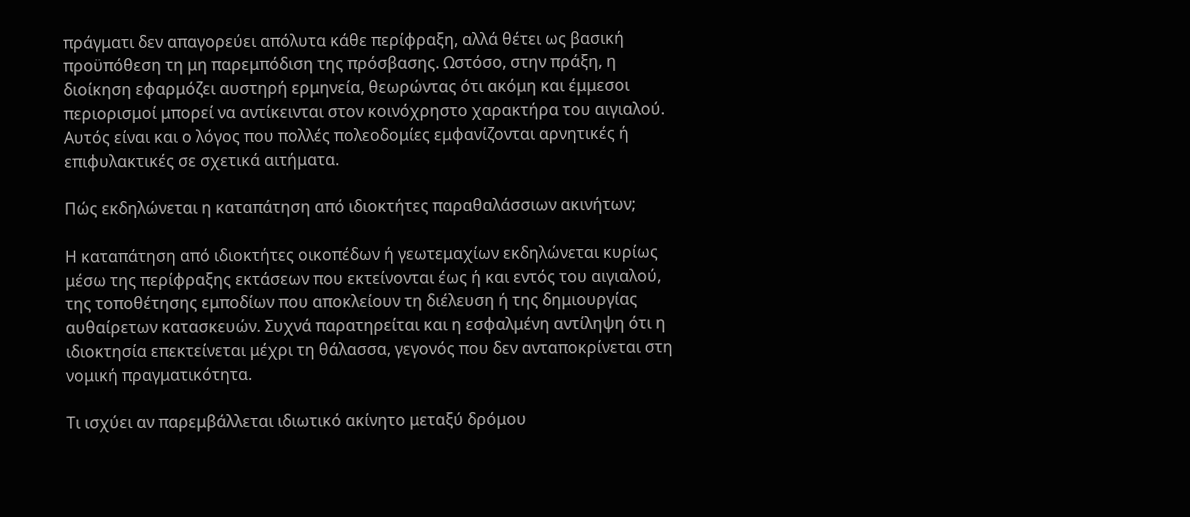πράγματι δεν απαγορεύει απόλυτα κάθε περίφραξη, αλλά θέτει ως βασική προϋπόθεση τη μη παρεμπόδιση της πρόσβασης. Ωστόσο, στην πράξη, η διοίκηση εφαρμόζει αυστηρή ερμηνεία, θεωρώντας ότι ακόμη και έμμεσοι περιορισμοί μπορεί να αντίκεινται στον κοινόχρηστο χαρακτήρα του αιγιαλού. Αυτός είναι και ο λόγος που πολλές πολεοδομίες εμφανίζονται αρνητικές ή επιφυλακτικές σε σχετικά αιτήματα.

Πώς εκδηλώνεται η καταπάτηση από ιδιοκτήτες παραθαλάσσιων ακινήτων;

Η καταπάτηση από ιδιοκτήτες οικοπέδων ή γεωτεμαχίων εκδηλώνεται κυρίως μέσω της περίφραξης εκτάσεων που εκτείνονται έως ή και εντός του αιγιαλού, της τοποθέτησης εμποδίων που αποκλείουν τη διέλευση ή της δημιουργίας αυθαίρετων κατασκευών. Συχνά παρατηρείται και η εσφαλμένη αντίληψη ότι η ιδιοκτησία επεκτείνεται μέχρι τη θάλασσα, γεγονός που δεν ανταποκρίνεται στη νομική πραγματικότητα.

Τι ισχύει αν παρεμβάλλεται ιδιωτικό ακίνητο μεταξύ δρόμου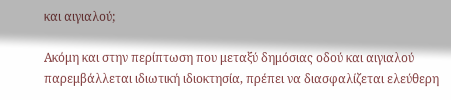και αιγιαλού;

Ακόμη και στην περίπτωση που μεταξύ δημόσιας οδού και αιγιαλού παρεμβάλλεται ιδιωτική ιδιοκτησία, πρέπει να διασφαλίζεται ελεύθερη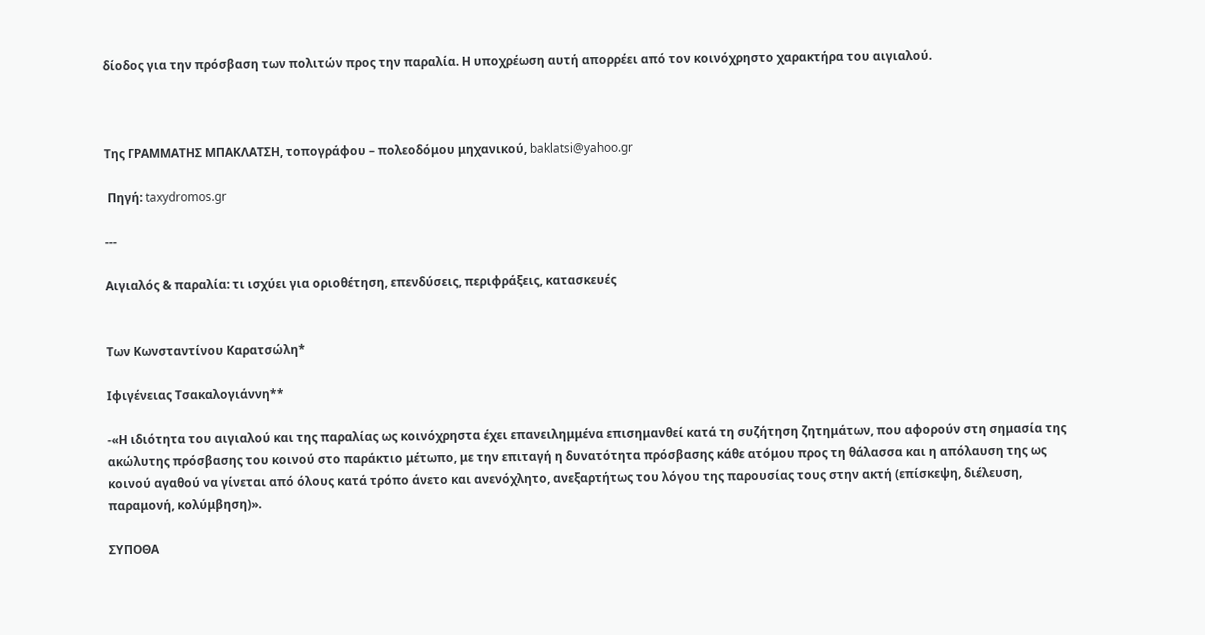δίοδος για την πρόσβαση των πολιτών προς την παραλία. Η υποχρέωση αυτή απορρέει από τον κοινόχρηστο χαρακτήρα του αιγιαλού.



Της ΓΡΑΜΜΑΤΗΣ ΜΠΑΚΛΑΤΣΗ, τοπογράφου – πολεοδόμου μηχανικού, baklatsi@yahoo.gr

 Πηγή: taxydromos.gr

---

Αιγιαλός & παραλία: τι ισχύει για οριοθέτηση, επενδύσεις, περιφράξεις, κατασκευές


Των Κωνσταντίνου Καρατσώλη*

Ιφιγένειας Τσακαλογιάννη**

-«Η ιδιότητα του αιγιαλού και της παραλίας ως κοινόχρηστα έχει επανειλημμένα επισημανθεί κατά τη συζήτηση ζητημάτων, που αφορούν στη σημασία της ακώλυτης πρόσβασης του κοινού στο παράκτιο μέτωπο, με την επιταγή η δυνατότητα πρόσβασης κάθε ατόμου προς τη θάλασσα και η απόλαυση της ως κοινού αγαθού να γίνεται από όλους κατά τρόπο άνετο και ανενόχλητο, ανεξαρτήτως του λόγου της παρουσίας τους στην ακτή (επίσκεψη, διέλευση, παραμονή, κολύμβηση)».

ΣΥΠΟΘΑ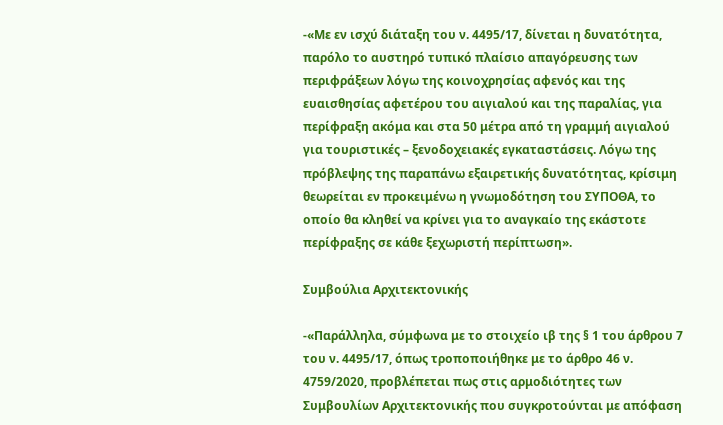-«Με εν ισχύ διάταξη του ν. 4495/17, δίνεται η δυνατότητα, παρόλο το αυστηρό τυπικό πλαίσιο απαγόρευσης των περιφράξεων λόγω της κοινοχρησίας αφενός και της ευαισθησίας αφετέρου του αιγιαλού και της παραλίας, για περίφραξη ακόμα και στα 50 μέτρα από τη γραμμή αιγιαλού για τουριστικές – ξενοδοχειακές εγκαταστάσεις. Λόγω της πρόβλεψης της παραπάνω εξαιρετικής δυνατότητας, κρίσιμη θεωρείται εν προκειμένω η γνωμοδότηση του ΣΥΠΟΘΑ, το οποίο θα κληθεί να κρίνει για το αναγκαίο της εκάστοτε περίφραξης σε κάθε ξεχωριστή περίπτωση».

Συμβούλια Αρχιτεκτονικής

-«Παράλληλα, σύμφωνα με το στοιχείο ιβ της § 1 του άρθρου 7 του ν. 4495/17, όπως τροποποιήθηκε με το άρθρο 46 ν. 4759/2020, προβλέπεται πως στις αρμοδιότητες των Συμβουλίων Αρχιτεκτονικής που συγκροτούνται με απόφαση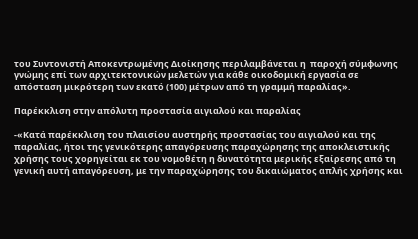του Συντονιστή Αποκεντρωμένης Διοίκησης περιλαμβάνεται η  παροχή σύμφωνης γνώμης επί των αρχιτεκτονικών μελετών για κάθε οικοδομική εργασία σε απόσταση μικρότερη των εκατό (100) μέτρων από τη γραμμή παραλίας».

Παρέκκλιση στην απόλυτη προστασία αιγιαλού και παραλίας

-«Κατά παρέκκλιση του πλαισίου αυστηρής προστασίας του αιγιαλού και της παραλίας, ήτοι της γενικότερης απαγόρευσης παραχώρησης της αποκλειστικής χρήσης τους χορηγείται εκ του νομοθέτη η δυνατότητα μερικής εξαίρεσης από τη γενική αυτή απαγόρευση, με την παραχώρησης του δικαιώματος απλής χρήσης και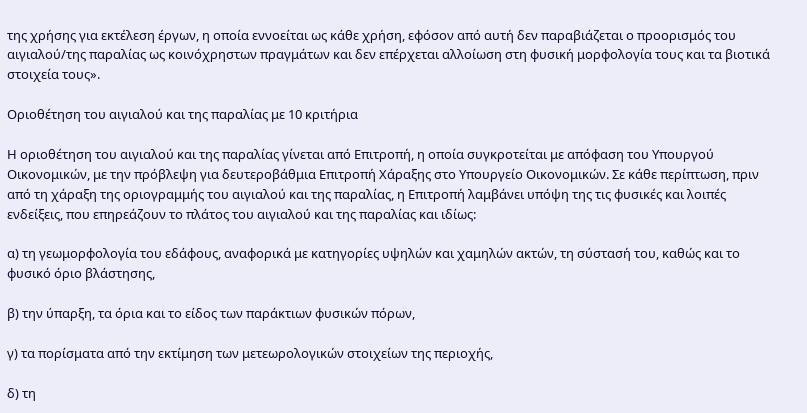της χρήσης για εκτέλεση έργων, η οποία εννοείται ως κάθε χρήση, εφόσον από αυτή δεν παραβιάζεται ο προορισμός του αιγιαλού/της παραλίας ως κοινόχρηστων πραγμάτων και δεν επέρχεται αλλοίωση στη φυσική μορφολογία τους και τα βιοτικά στοιχεία τους».

Οριοθέτηση του αιγιαλού και της παραλίας με 10 κριτήρια

Η οριοθέτηση του αιγιαλού και της παραλίας γίνεται από Επιτροπή, η οποία συγκροτείται με απόφαση του Υπουργού Οικονομικών, με την πρόβλεψη για δευτεροβάθμια Επιτροπή Χάραξης στο Υπουργείο Οικονομικών. Σε κάθε περίπτωση, πριν από τη χάραξη της οριογραμμής του αιγιαλού και της παραλίας, η Επιτροπή λαμβάνει υπόψη της τις φυσικές και λοιπές ενδείξεις, που επηρεάζουν το πλάτος του αιγιαλού και της παραλίας και ιδίως:

α) τη γεωμορφολογία του εδάφους, αναφορικά με κατηγορίες υψηλών και χαμηλών ακτών, τη σύστασή του, καθώς και το φυσικό όριο βλάστησης,

β) την ύπαρξη, τα όρια και το είδος των παράκτιων φυσικών πόρων,

γ) τα πορίσματα από την εκτίμηση των μετεωρολογικών στοιχείων της περιοχής,

δ) τη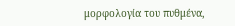μορφολογία του πυθμένα,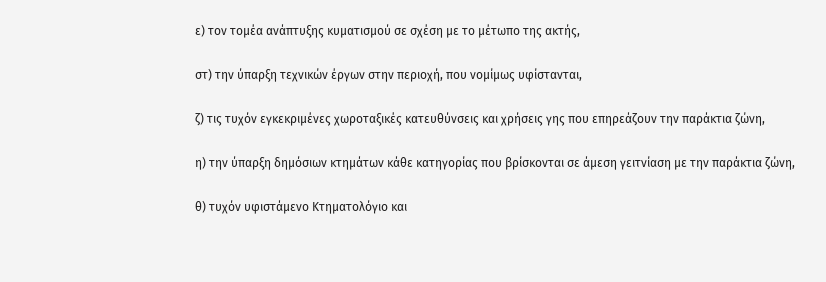ε) τον τομέα ανάπτυξης κυματισμού σε σχέση με το μέτωπο της ακτής,

στ) την ύπαρξη τεχνικών έργων στην περιοχή, που νομίμως υφίστανται,

ζ) τις τυχόν εγκεκριμένες χωροταξικές κατευθύνσεις και χρήσεις γης που επηρεάζουν την παράκτια ζώνη,

η) την ύπαρξη δημόσιων κτημάτων κάθε κατηγορίας που βρίσκονται σε άμεση γειτνίαση με την παράκτια ζώνη,

θ) τυχόν υφιστάμενο Κτηματολόγιο και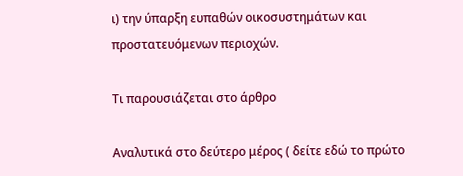ι) την ύπαρξη ευπαθών οικοσυστημάτων και προστατευόμενων περιοχών.

Τι παρουσιάζεται στο άρθρο

Αναλυτικά στο δεύτερο μέρος ( δείτε εδώ το πρώτο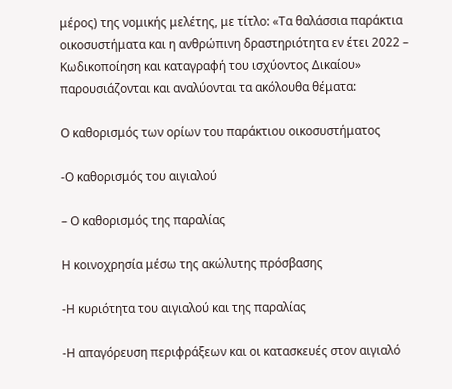μέρος) της νομικής μελέτης, με τίτλο: «Τα θαλάσσια παράκτια οικοσυστήματα και η ανθρώπινη δραστηριότητα εν έτει 2022 – Κωδικοποίηση και καταγραφή του ισχύοντος Δικαίου» παρουσιάζονται και αναλύονται τα ακόλουθα θέματα:

Ο καθορισμός των ορίων του παράκτιου οικοσυστήματος

-Ο καθορισμός του αιγιαλού

– Ο καθορισμός της παραλίας

Η κοινοχρησία μέσω της ακώλυτης πρόσβασης

-Η κυριότητα του αιγιαλού και της παραλίας

-Η απαγόρευση περιφράξεων και οι κατασκευές στον αιγιαλό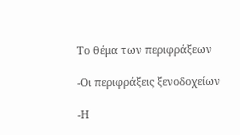Το θέμα των περιφράξεων

-Οι περιφράξεις ξενοδοχείων

-Η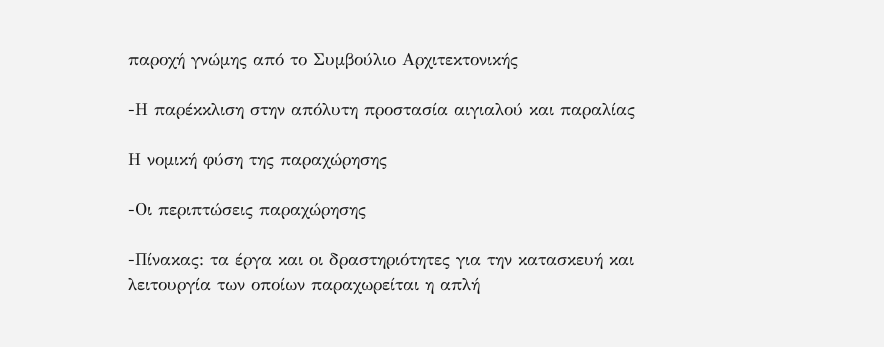παροχή γνώμης από το Συμβούλιο Αρχιτεκτονικής

-Η παρέκκλιση στην απόλυτη προστασία αιγιαλού και παραλίας

Η νομική φύση της παραχώρησης

-Οι περιπτώσεις παραχώρησης

-Πίνακας: τα έργα και οι δραστηριότητες για την κατασκευή και λειτουργία των οποίων παραχωρείται η απλή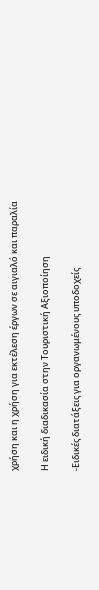χρήση και η χρήση για εκτέλεση έργων σε αιγιαλό και παραλία

Η ειδική διαδικασία στην Τουριστική Αξιοποίηση

-Ειδικές διατάξεις για οργανωμένους υποδοχείς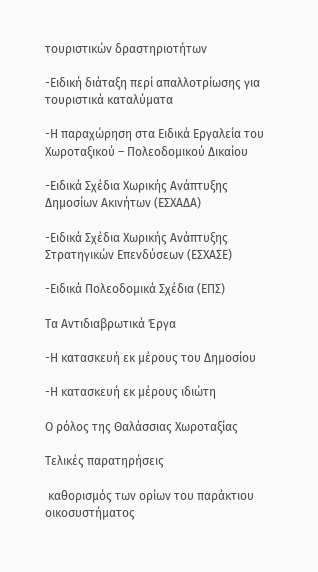τουριστικών δραστηριοτήτων

-Ειδική διάταξη περί απαλλοτρίωσης για τουριστικά καταλύματα

-Η παραχώρηση στα Ειδικά Εργαλεία του Χωροταξικού – Πολεοδομικού Δικαίου

-Ειδικά Σχέδια Χωρικής Ανάπτυξης Δημοσίων Ακινήτων (ΕΣΧΑΔΑ)

-Ειδικά Σχέδια Χωρικής Ανάπτυξης Στρατηγικών Επενδύσεων (ΕΣΧΑΣΕ)

-Ειδικά Πολεοδομικά Σχέδια (ΕΠΣ)

Τα Αντιδιαβρωτικά Έργα

-Η κατασκευή εκ μέρους του Δημοσίου

-Η κατασκευή εκ μέρους ιδιώτη

Ο ρόλος της Θαλάσσιας Χωροταξίας

Τελικές παρατηρήσεις

 καθορισμός των ορίων του παράκτιου οικοσυστήματος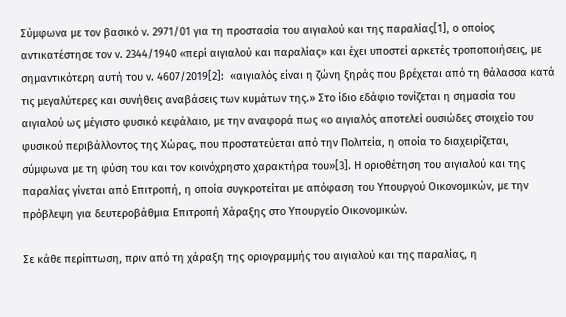Σύμφωνα με τον βασικό ν. 2971/01 για τη προστασία του αιγιαλού και της παραλίας[1], ο οποίος αντικατέστησε τον ν. 2344/1940 «περί αιγιαλού και παραλίας» και έχει υποστεί αρκετές τροποποιήσεις, με σημαντικότερη αυτή του ν. 4607/2019[2]:  «αιγιαλός είναι η ζώνη ξηράς που βρέχεται από τη θάλασσα κατά τις μεγαλύτερες και συνήθεις αναβάσεις των κυμάτων της.» Στο ίδιο εδάφιο τονίζεται η σημασία του αιγιαλού ως μέγιστο φυσικό κεφάλαιο, με την αναφορά πως «ο αιγιαλός αποτελεί ουσιώδες στοιχείο του φυσικού περιβάλλοντος της Χώρας, που προστατεύεται από την Πολιτεία, η οποία το διαχειρίζεται, σύμφωνα με τη φύση του και τον κοινόχρηστο χαρακτήρα του»[3]. Η οριοθέτηση του αιγιαλού και της παραλίας γίνεται από Επιτροπή, η οποία συγκροτείται με απόφαση του Υπουργού Οικονομικών, με την πρόβλεψη για δευτεροβάθμια Επιτροπή Χάραξης στο Υπουργείο Οικονομικών.

Σε κάθε περίπτωση, πριν από τη χάραξη της οριογραμμής του αιγιαλού και της παραλίας, η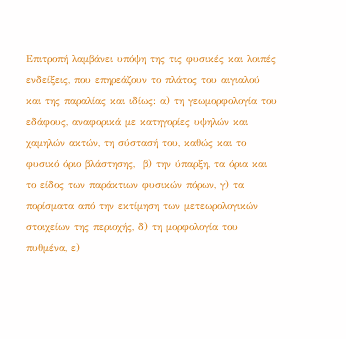Επιτροπή λαμβάνει υπόψη της τις φυσικές και λοιπές ενδείξεις, που επηρεάζουν το πλάτος του αιγιαλού και της παραλίας και ιδίως: α) τη γεωμορφολογία του εδάφους, αναφορικά με κατηγορίες υψηλών και χαμηλών ακτών, τη σύστασή του, καθώς και το φυσικό όριο βλάστησης,  β) την ύπαρξη, τα όρια και το είδος των παράκτιων φυσικών πόρων, γ) τα πορίσματα από την εκτίμηση των μετεωρολογικών στοιχείων της περιοχής, δ) τη μορφολογία του πυθμένα, ε)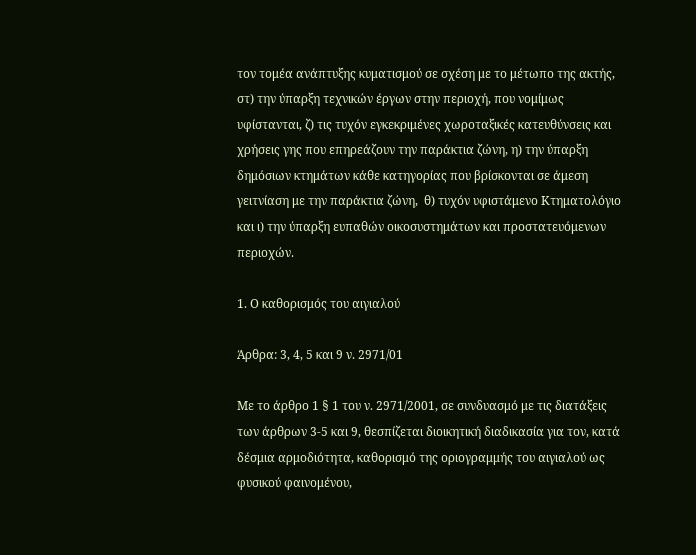τον τομέα ανάπτυξης κυματισμού σε σχέση με το μέτωπο της ακτής, στ) την ύπαρξη τεχνικών έργων στην περιοχή, που νομίμως υφίστανται, ζ) τις τυχόν εγκεκριμένες χωροταξικές κατευθύνσεις και χρήσεις γης που επηρεάζουν την παράκτια ζώνη, η) την ύπαρξη δημόσιων κτημάτων κάθε κατηγορίας που βρίσκονται σε άμεση γειτνίαση με την παράκτια ζώνη,  θ) τυχόν υφιστάμενο Κτηματολόγιο και ι) την ύπαρξη ευπαθών οικοσυστημάτων και προστατευόμενων περιοχών.

1. Ο καθορισμός του αιγιαλού

Άρθρα: 3, 4, 5 και 9 ν. 2971/01

Με το άρθρο 1 § 1 του ν. 2971/2001, σε συνδυασμό με τις διατάξεις των άρθρων 3-5 και 9, θεσπίζεται διοικητική διαδικασία για τον, κατά δέσμια αρμοδιότητα, καθορισμό της οριογραμμής του αιγιαλού ως φυσικού φαινομένου,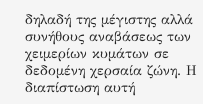δηλαδή της μέγιστης αλλά συνήθους αναβάσεως των χειμερίων κυμάτων σε δεδομένη χερσαία ζώνη. Η διαπίστωση αυτή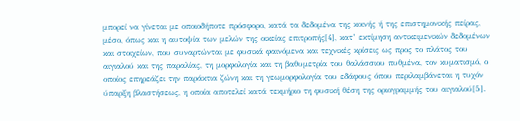μπορεί να γίνεται με οποιοδήποτε πρόσφορο, κατά τα δεδομένα της κοινής ή της επιστημονικής πείρας, μέσο, όπως και η αυτοψία των μελών της οικείας επιτροπής[4], κατ’ εκτίμηση αντικειμενικών δεδομένων και στοιχείων, που συναρτώνται με φυσικά φαινόμενα και τεχνικές κρίσεις ως προς το πλάτος του αιγιαλού και της παραλίας, τη μορφολογία και τη βαθυμετρία του θαλάσσιου πυθμένα, τον κυματισμό, ο οποίος επηρεάζει την παράκτια ζώνη και τη γεωμορφολογία του εδάφους όπου περιλαμβάνεται η τυχόν ύπαρξη βλαστήσεως, η οποία αποτελεί κατά τεκμήριο τη φυσική θέση της οριογραμμής του αιγιαλού[5].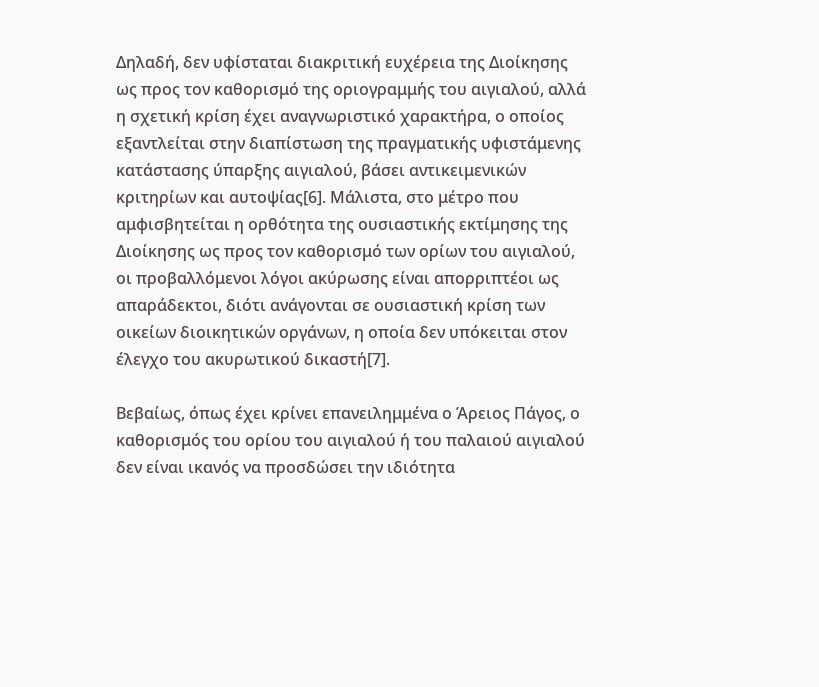Δηλαδή, δεν υφίσταται διακριτική ευχέρεια της Διοίκησης ως προς τον καθορισμό της οριογραμμής του αιγιαλού, αλλά η σχετική κρίση έχει αναγνωριστικό χαρακτήρα, ο οποίος εξαντλείται στην διαπίστωση της πραγματικής υφιστάμενης κατάστασης ύπαρξης αιγιαλού, βάσει αντικειμενικών κριτηρίων και αυτοψίας[6]. Μάλιστα, στο μέτρο που αμφισβητείται η ορθότητα της ουσιαστικής εκτίμησης της Διοίκησης ως προς τον καθορισμό των ορίων του αιγιαλού, οι προβαλλόμενοι λόγοι ακύρωσης είναι απορριπτέοι ως απαράδεκτοι, διότι ανάγονται σε ουσιαστική κρίση των οικείων διοικητικών οργάνων, η οποία δεν υπόκειται στον έλεγχο του ακυρωτικού δικαστή[7].

Βεβαίως, όπως έχει κρίνει επανειλημμένα ο Άρειος Πάγος, ο καθορισμός του ορίου του αιγιαλού ή του παλαιού αιγιαλού δεν είναι ικανός να προσδώσει την ιδιότητα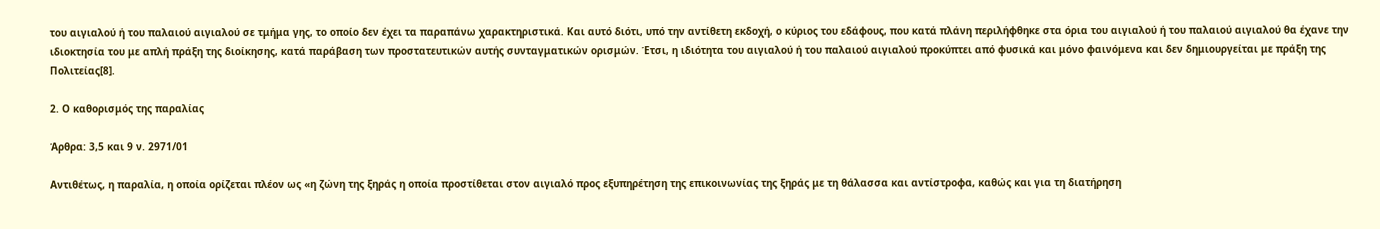του αιγιαλού ή του παλαιού αιγιαλού σε τμήμα γης, το οποίο δεν έχει τα παραπάνω χαρακτηριστικά. Και αυτό διότι, υπό την αντίθετη εκδοχή, ο κύριος του εδάφους, που κατά πλάνη περιλήφθηκε στα όρια του αιγιαλού ή του παλαιού αιγιαλού θα έχανε την ιδιοκτησία του με απλή πράξη της διοίκησης, κατά παράβαση των προστατευτικών αυτής συνταγματικών ορισμών. Έτσι, η ιδιότητα του αιγιαλού ή του παλαιού αιγιαλού προκύπτει από φυσικά και μόνο φαινόμενα και δεν δημιουργείται με πράξη της Πολιτείας[8].

2. Ο καθορισμός της παραλίας

Άρθρα: 3,5 και 9 ν. 2971/01

Αντιθέτως, η παραλία, η οποία ορίζεται πλέον ως «η ζώνη της ξηράς η οποία προστίθεται στον αιγιαλό προς εξυπηρέτηση της επικοινωνίας της ξηράς με τη θάλασσα και αντίστροφα, καθώς και για τη διατήρηση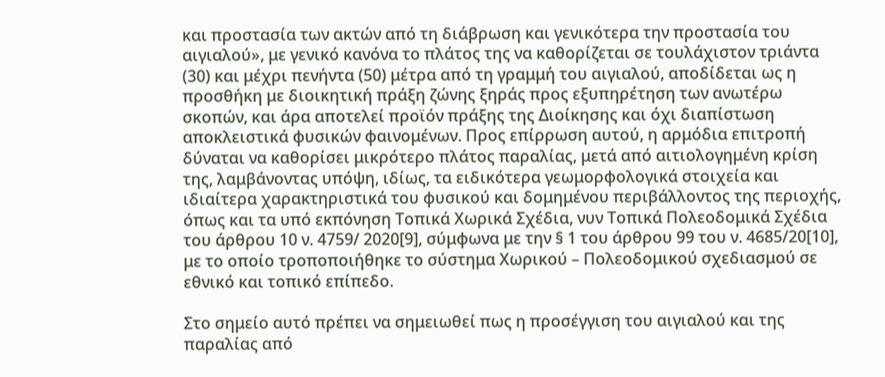και προστασία των ακτών από τη διάβρωση και γενικότερα την προστασία του αιγιαλού», με γενικό κανόνα το πλάτος της να καθορίζεται σε τουλάχιστον τριάντα (30) και μέχρι πενήντα (50) μέτρα από τη γραμμή του αιγιαλού, αποδίδεται ως η προσθήκη με διοικητική πράξη ζώνης ξηράς προς εξυπηρέτηση των ανωτέρω σκοπών, και άρα αποτελεί προϊόν πράξης της Διοίκησης και όχι διαπίστωση αποκλειστικά φυσικών φαινομένων. Προς επίρρωση αυτού, η αρμόδια επιτροπή δύναται να καθορίσει μικρότερο πλάτος παραλίας, μετά από αιτιολογημένη κρίση της, λαμβάνοντας υπόψη, ιδίως, τα ειδικότερα γεωμορφολογικά στοιχεία και ιδιαίτερα χαρακτηριστικά του φυσικού και δομημένου περιβάλλοντος της περιοχής, όπως και τα υπό εκπόνηση Τοπικά Χωρικά Σχέδια, νυν Τοπικά Πολεοδομικά Σχέδια του άρθρου 10 ν. 4759/ 2020[9], σύμφωνα με την § 1 του άρθρου 99 του ν. 4685/20[10], με το οποίο τροποποιήθηκε το σύστημα Χωρικού – Πολεοδομικού σχεδιασμού σε εθνικό και τοπικό επίπεδο.

Στο σημείο αυτό πρέπει να σημειωθεί πως η προσέγγιση του αιγιαλού και της παραλίας από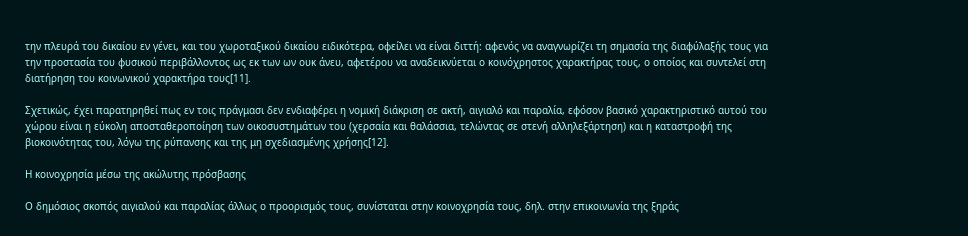την πλευρά του δικαίου εν γένει, και του χωροταξικού δικαίου ειδικότερα, οφείλει να είναι διττή: αφενός να αναγνωρίζει τη σημασία της διαφύλαξής τους για την προστασία του φυσικού περιβάλλοντος ως εκ των ων ουκ άνευ, αφετέρου να αναδεικνύεται ο κοινόχρηστος χαρακτήρας τους, ο οποίος και συντελεί στη διατήρηση του κοινωνικού χαρακτήρα τους[11].

Σχετικώς, έχει παρατηρηθεί πως εν τοις πράγμασι δεν ενδιαφέρει η νομική διάκριση σε ακτή, αιγιαλό και παραλία, εφόσον βασικό χαρακτηριστικό αυτού του χώρου είναι η εύκολη αποσταθεροποίηση των οικοσυστημάτων του (χερσαία και θαλάσσια, τελώντας σε στενή αλληλεξάρτηση) και η καταστροφή της βιοκοινότητας του, λόγω της ρύπανσης και της μη σχεδιασμένης χρήσης[12].

Η κοινοχρησία μέσω της ακώλυτης πρόσβασης

Ο δημόσιος σκοπός αιγιαλού και παραλίας άλλως ο προορισμός τους, συνίσταται στην κοινοχρησία τους, δηλ. στην επικοινωνία της ξηράς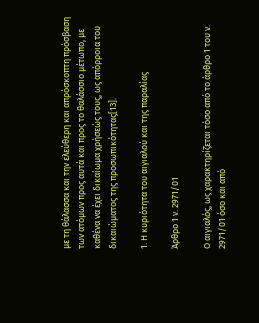με τη θάλασσα και την ελεύθερη και απρόσκοπτη πρόσβαση των ατόμων προς αυτά και προς το θαλάσσιο μέτωπο, με καθένα να έχει δικαίωμα χρήσεώς τους, ως απόρροια του δικαιώματος της προσωπικότητας[13].

1. Η κυριότητα του αιγιαλού και της παραλίας

Άρθρο 1 ν. 2971/01

Ο αιγιαλός, ως χαρακτηρίζεται τόσο από το άρθρο 1 του ν. 2971/01 όσο και από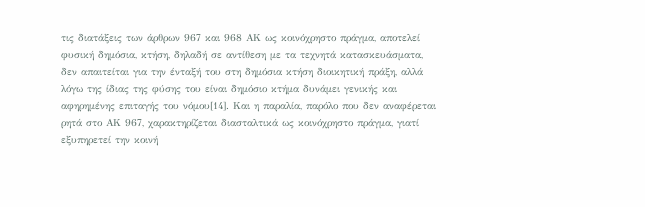τις διατάξεις των άρθρων 967 και 968 ΑΚ ως κοινόχρηστο πράγμα, αποτελεί φυσική δημόσια, κτήση, δηλαδή σε αντίθεση με τα τεχνητά κατασκευάσματα, δεν απαιτείται για την ένταξή του στη δημόσια κτήση διοικητική πράξη, αλλά λόγω της ίδιας της φύσης του είναι δημόσιο κτήμα δυνάμει γενικής και αφηρημένης επιταγής του νόμου[14]. Και η παραλία, παρόλο που δεν αναφέρεται ρητά στο ΑΚ 967, χαρακτηρίζεται διασταλτικά ως κοινόχρηστο πράγμα, γιατί εξυπηρετεί την κοινή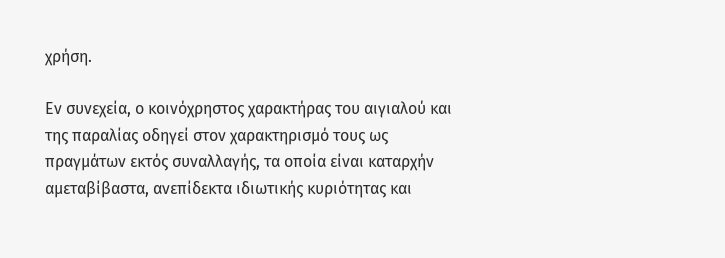χρήση.

Εν συνεχεία, ο κοινόχρηστος χαρακτήρας του αιγιαλού και της παραλίας οδηγεί στον χαρακτηρισμό τους ως πραγμάτων εκτός συναλλαγής, τα οποία είναι καταρχήν αμεταβίβαστα, ανεπίδεκτα ιδιωτικής κυριότητας και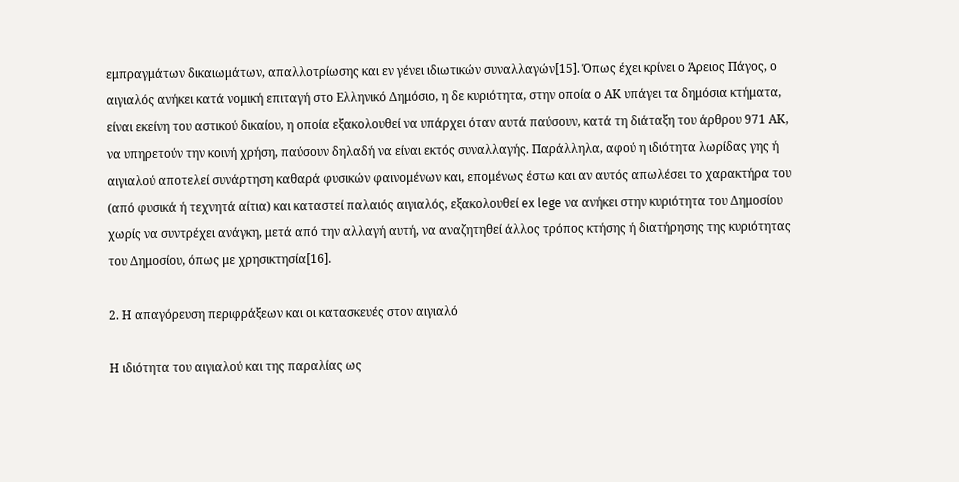εμπραγμάτων δικαιωμάτων, απαλλοτρίωσης και εν γένει ιδιωτικών συναλλαγών[15]. Όπως έχει κρίνει ο Άρειος Πάγος, ο αιγιαλός ανήκει κατά νομική επιταγή στο Ελληνικό Δημόσιο, η δε κυριότητα, στην οποία ο ΑΚ υπάγει τα δημόσια κτήματα, είναι εκείνη του αστικού δικαίου, η οποία εξακολουθεί να υπάρχει όταν αυτά παύσουν, κατά τη διάταξη του άρθρου 971 ΑΚ, να υπηρετούν την κοινή χρήση, παύσουν δηλαδή να είναι εκτός συναλλαγής. Παράλληλα, αφού η ιδιότητα λωρίδας γης ή αιγιαλού αποτελεί συνάρτηση καθαρά φυσικών φαινομένων και, επομένως έστω και αν αυτός απωλέσει το χαρακτήρα του (από φυσικά ή τεχνητά αίτια) και καταστεί παλαιός αιγιαλός, εξακολουθεί ex lege να ανήκει στην κυριότητα του Δημοσίου χωρίς να συντρέχει ανάγκη, μετά από την αλλαγή αυτή, να αναζητηθεί άλλος τρόπος κτήσης ή διατήρησης της κυριότητας του Δημοσίου, όπως με χρησικτησία[16].

2. Η απαγόρευση περιφράξεων και οι κατασκευές στον αιγιαλό

Η ιδιότητα του αιγιαλού και της παραλίας ως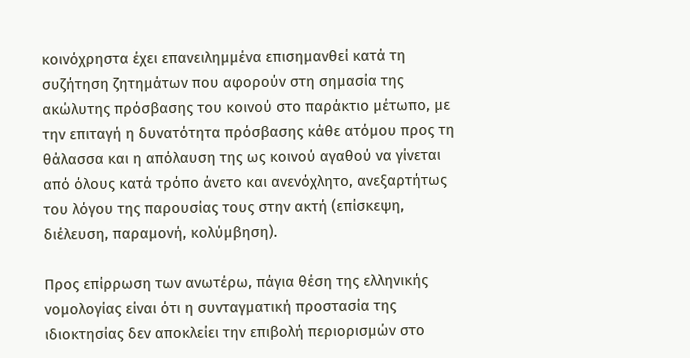κοινόχρηστα έχει επανειλημμένα επισημανθεί κατά τη συζήτηση ζητημάτων που αφορούν στη σημασία της ακώλυτης πρόσβασης του κοινού στο παράκτιο μέτωπο, με την επιταγή η δυνατότητα πρόσβασης κάθε ατόμου προς τη θάλασσα και η απόλαυση της ως κοινού αγαθού να γίνεται από όλους κατά τρόπο άνετο και ανενόχλητο, ανεξαρτήτως του λόγου της παρουσίας τους στην ακτή (επίσκεψη, διέλευση, παραμονή, κολύμβηση).

Προς επίρρωση των ανωτέρω, πάγια θέση της ελληνικής νομολογίας είναι ότι η συνταγματική προστασία της ιδιοκτησίας δεν αποκλείει την επιβολή περιορισμών στο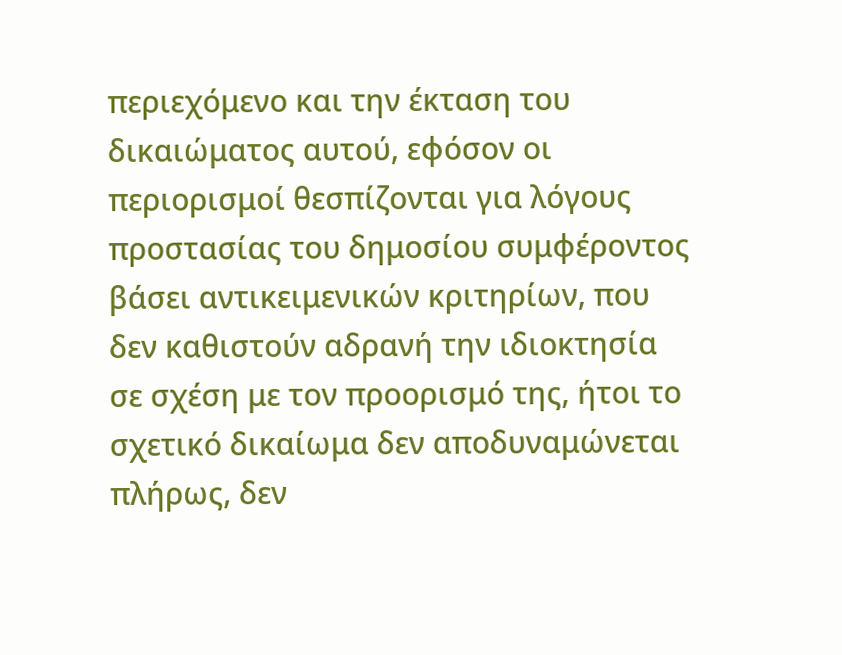περιεχόμενο και την έκταση του δικαιώματος αυτού, εφόσον οι περιορισμοί θεσπίζονται για λόγους προστασίας του δημοσίου συμφέροντος βάσει αντικειμενικών κριτηρίων, που δεν καθιστούν αδρανή την ιδιοκτησία σε σχέση με τον προορισμό της, ήτοι το σχετικό δικαίωμα δεν αποδυναμώνεται πλήρως, δεν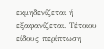εκμηδενίζεται ή εξαφανίζεται. Τέτοιου είδους περίπτωση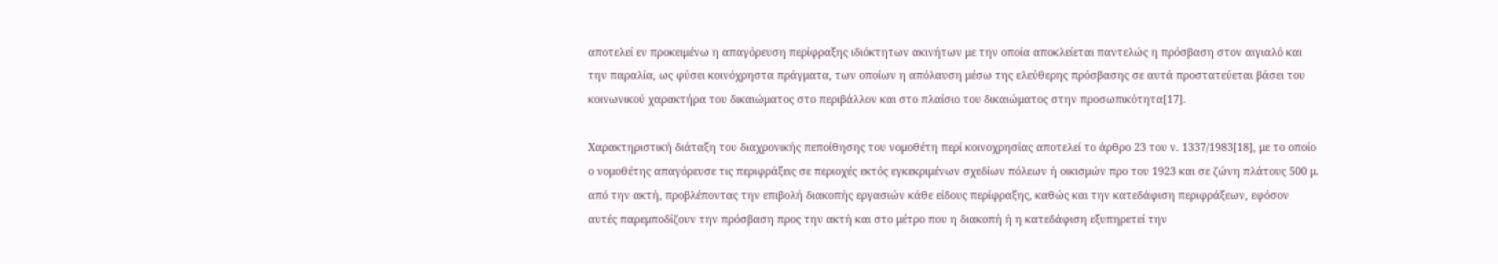αποτελεί εν προκειμένω η απαγόρευση περίφραξης ιδιόκτητων ακινήτων με την οποία αποκλείεται παντελώς η πρόσβαση στον αιγιαλό και την παραλία, ως φύσει κοινόχρηστα πράγματα, των οποίων η απόλαυση μέσω της ελεύθερης πρόσβασης σε αυτά προστατεύεται βάσει του κοινωνικού χαρακτήρα του δικαιώματος στο περιβάλλον και στο πλαίσιο του δικαιώματος στην προσωπικότητα[17].

Χαρακτηριστική διάταξη του διαχρονικής πεποίθησης του νομοθέτη περί κοινοχρησίας αποτελεί το άρθρο 23 του ν. 1337/1983[18], με το οποίο ο νομοθέτης απαγόρευσε τις περιφράξεις σε περιοχές εκτός εγκεκριμένων σχεδίων πόλεων ή οικισμών προ του 1923 και σε ζώνη πλάτους 500 μ. από την ακτή, προβλέποντας την επιβολή διακοπής εργασιών κάθε είδους περίφραξης, καθώς και την κατεδάφιση περιφράξεων, εφόσον αυτές παρεμποδίζουν την πρόσβαση προς την ακτή και στο μέτρο που η διακοπή ή η κατεδάφιση εξυπηρετεί την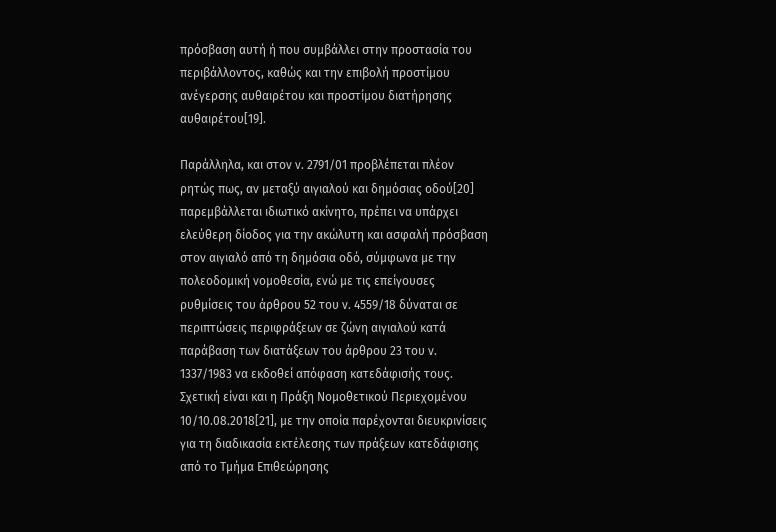πρόσβαση αυτή ή που συμβάλλει στην προστασία του περιβάλλοντος, καθώς και την επιβολή προστίμου ανέγερσης αυθαιρέτου και προστίμου διατήρησης αυθαιρέτου[19].

Παράλληλα, και στον ν. 2791/01 προβλέπεται πλέον ρητώς πως, αν μεταξύ αιγιαλού και δημόσιας οδού[20] παρεμβάλλεται ιδιωτικό ακίνητο, πρέπει να υπάρχει ελεύθερη δίοδος για την ακώλυτη και ασφαλή πρόσβαση στον αιγιαλό από τη δημόσια οδό, σύμφωνα με την πολεοδομική νομοθεσία, ενώ με τις επείγουσες ρυθμίσεις του άρθρου 52 του ν. 4559/18 δύναται σε περιπτώσεις περιφράξεων σε ζώνη αιγιαλού κατά παράβαση των διατάξεων του άρθρου 23 του ν. 1337/1983 να εκδοθεί απόφαση κατεδάφισής τους. Σχετική είναι και η Πράξη Νομοθετικού Περιεχομένου 10/10.08.2018[21], με την οποία παρέχονται διευκρινίσεις για τη διαδικασία εκτέλεσης των πράξεων κατεδάφισης από το Τμήμα Επιθεώρησης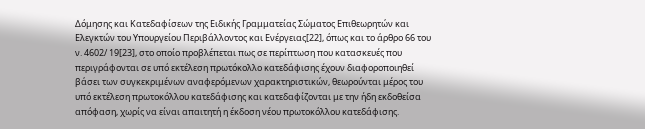Δόμησης και Κατεδαφίσεων της Ειδικής Γραμματείας Σώματος Επιθεωρητών και Ελεγκτών του Υπουργείου Περιβάλλοντος και Ενέργειας[22], όπως και το άρθρο 66 του ν. 4602/ 19[23], στο οποίο προβλέπεται πως σε περίπτωση που κατασκευές που περιγράφονται σε υπό εκτέλεση πρωτόκολλο κατεδάφισης έχουν διαφοροποιηθεί βάσει των συγκεκριμένων αναφερόμενων χαρακτηριστικών, θεωρούνται μέρος του υπό εκτέλεση πρωτοκόλλου κατεδάφισης και κατεδαφίζονται με την ήδη εκδοθείσα απόφαση, χωρίς να είναι απαιτητή η έκδοση νέου πρωτοκόλλου κατεδάφισης.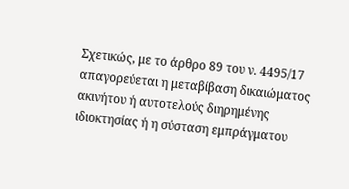Σχετικώς, με το άρθρο 89 του ν. 4495/17 απαγορεύεται η μεταβίβαση δικαιώματος ακινήτου ή αυτοτελούς διηρημένης ιδιοκτησίας ή η σύσταση εμπράγματου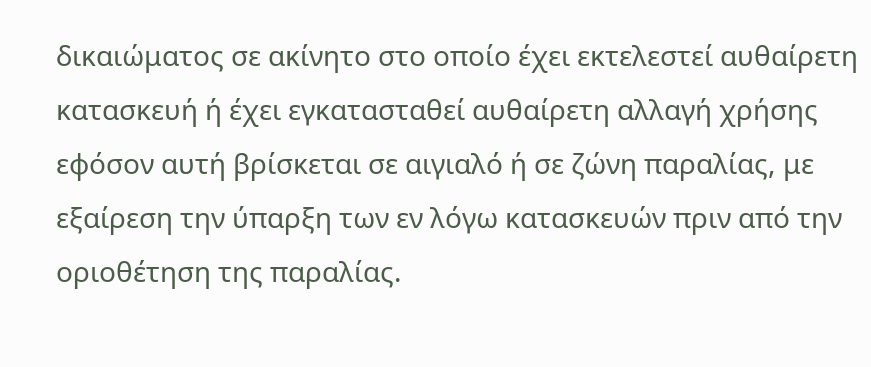δικαιώματος σε ακίνητο στο οποίο έχει εκτελεστεί αυθαίρετη κατασκευή ή έχει εγκατασταθεί αυθαίρετη αλλαγή χρήσης εφόσον αυτή βρίσκεται σε αιγιαλό ή σε ζώνη παραλίας, με εξαίρεση την ύπαρξη των εν λόγω κατασκευών πριν από την οριοθέτηση της παραλίας.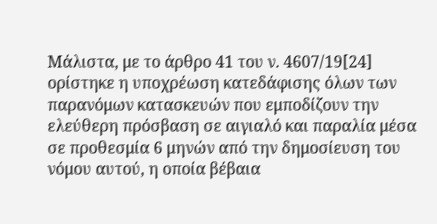Μάλιστα, με το άρθρο 41 του ν. 4607/19[24] ορίστηκε η υποχρέωση κατεδάφισης όλων των παρανόμων κατασκευών που εμποδίζουν την ελεύθερη πρόσβαση σε αιγιαλό και παραλία μέσα σε προθεσμία 6 μηνών από την δημοσίευση του νόμου αυτού, η οποία βέβαια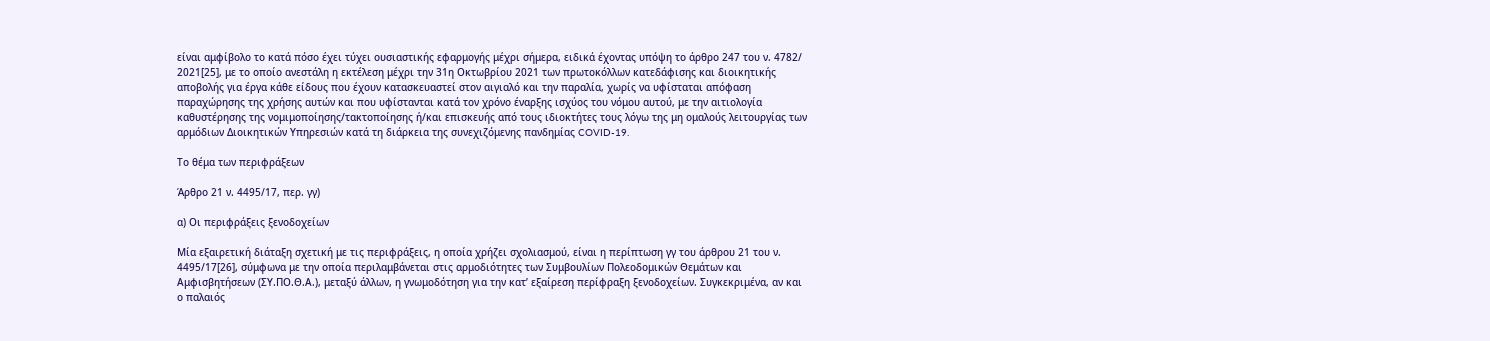είναι αμφίβολο το κατά πόσο έχει τύχει ουσιαστικής εφαρμογής μέχρι σήμερα, ειδικά έχοντας υπόψη το άρθρο 247 του ν. 4782/  2021[25], με το οποίο ανεστάλη η εκτέλεση μέχρι την 31η Οκτωβρίου 2021 των πρωτοκόλλων κατεδάφισης και διοικητικής αποβολής για έργα κάθε είδους που έχουν κατασκευαστεί στον αιγιαλό και την παραλία, χωρίς να υφίσταται απόφαση παραχώρησης της χρήσης αυτών και που υφίστανται κατά τον χρόνο έναρξης ισχύος του νόμου αυτού, με την αιτιολογία καθυστέρησης της νομιμοποίησης/τακτοποίησης ή/και επισκευής από τους ιδιοκτήτες τους λόγω της μη ομαλούς λειτουργίας των αρμόδιων Διοικητικών Υπηρεσιών κατά τη διάρκεια της συνεχιζόμενης πανδημίας COVID-19.

Το θέμα των περιφράξεων

Άρθρο 21 ν. 4495/17, περ. γγ)

α) Οι περιφράξεις ξενοδοχείων

Μία εξαιρετική διάταξη σχετική με τις περιφράξεις, η οποία χρήζει σχολιασμού, είναι η περίπτωση γγ του άρθρου 21 του ν. 4495/17[26], σύμφωνα με την οποία περιλαμβάνεται στις αρμοδιότητες των Συμβουλίων Πολεοδομικών Θεμάτων και Αμφισβητήσεων (ΣΥ.ΠΟ.Θ.Α.), μεταξύ άλλων, η γνωμοδότηση για την κατ’ εξαίρεση περίφραξη ξενοδοχείων. Συγκεκριμένα, αν και ο παλαιός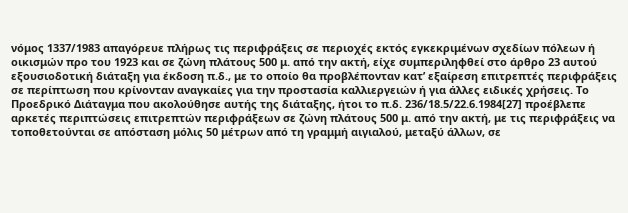νόμος 1337/1983 απαγόρευε πλήρως τις περιφράξεις σε περιοχές εκτός εγκεκριμένων σχεδίων πόλεων ή οικισμών προ του 1923 και σε ζώνη πλάτους 500 μ. από την ακτή, είχε συμπεριληφθεί στο άρθρο 23 αυτού εξουσιοδοτική διάταξη για έκδοση π.δ., με το οποίο θα προβλέπονταν κατ’ εξαίρεση επιτρεπτές περιφράξεις σε περίπτωση που κρίνονταν αναγκαίες για την προστασία καλλιεργειών ή για άλλες ειδικές χρήσεις. Το Προεδρικό Διάταγμα που ακολούθησε αυτής της διάταξης, ήτοι το π.δ. 236/18.5/22.6.1984[27] προέβλεπε αρκετές περιπτώσεις επιτρεπτών περιφράξεων σε ζώνη πλάτους 500 μ. από την ακτή, με τις περιφράξεις να τοποθετούνται σε απόσταση μόλις 50 μέτρων από τη γραμμή αιγιαλού, μεταξύ άλλων, σε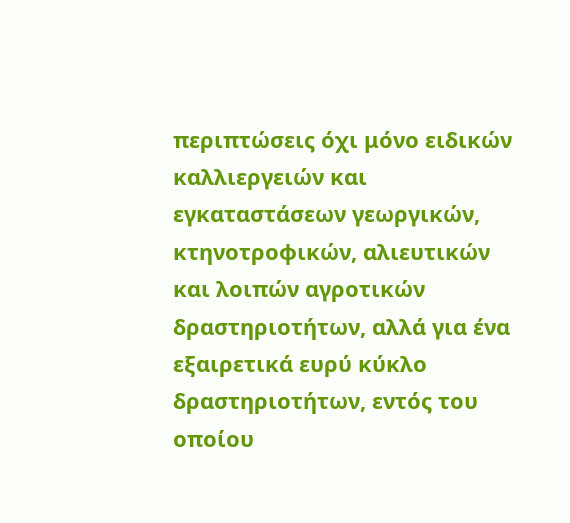περιπτώσεις όχι μόνο ειδικών καλλιεργειών και εγκαταστάσεων γεωργικών, κτηνοτροφικών, αλιευτικών και λοιπών αγροτικών δραστηριοτήτων, αλλά για ένα εξαιρετικά ευρύ κύκλο δραστηριοτήτων, εντός του οποίου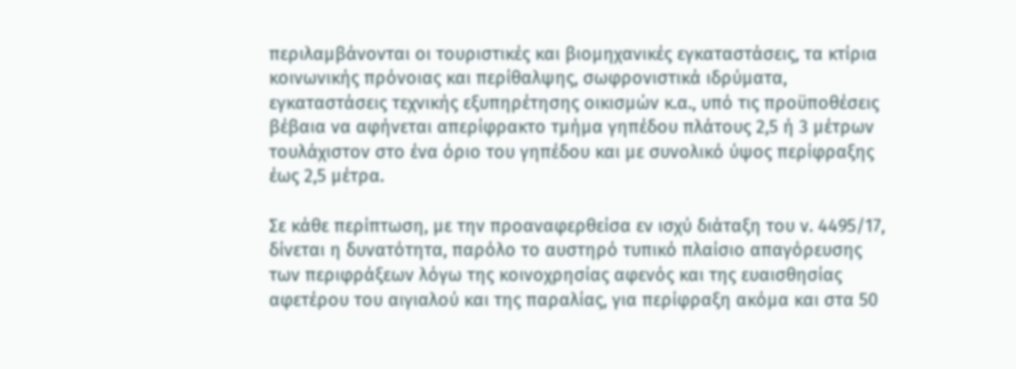περιλαμβάνονται οι τουριστικές και βιομηχανικές εγκαταστάσεις, τα κτίρια κοινωνικής πρόνοιας και περίθαλψης, σωφρονιστικά ιδρύματα, εγκαταστάσεις τεχνικής εξυπηρέτησης οικισμών κ.α., υπό τις προϋποθέσεις βέβαια να αφήνεται απερίφρακτο τμήμα γηπέδου πλάτους 2,5 ή 3 μέτρων τουλάχιστον στο ένα όριο του γηπέδου και με συνολικό ύψος περίφραξης έως 2,5 μέτρα.

Σε κάθε περίπτωση, με την προαναφερθείσα εν ισχύ διάταξη του ν. 4495/17, δίνεται η δυνατότητα, παρόλο το αυστηρό τυπικό πλαίσιο απαγόρευσης των περιφράξεων λόγω της κοινοχρησίας αφενός και της ευαισθησίας αφετέρου του αιγιαλού και της παραλίας, για περίφραξη ακόμα και στα 50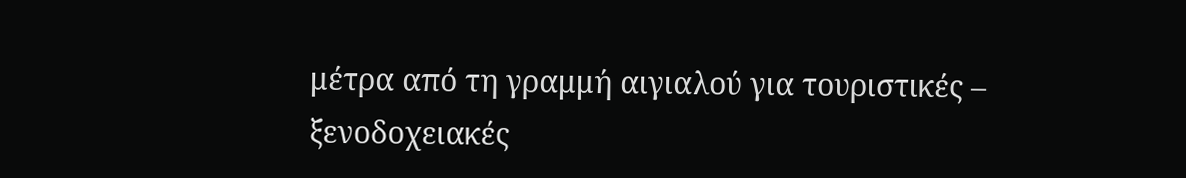μέτρα από τη γραμμή αιγιαλού για τουριστικές – ξενοδοχειακές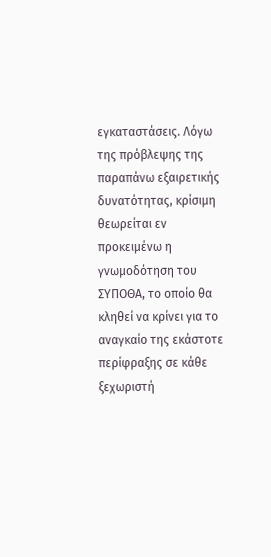εγκαταστάσεις. Λόγω της πρόβλεψης της παραπάνω εξαιρετικής δυνατότητας, κρίσιμη θεωρείται εν προκειμένω η γνωμοδότηση του ΣΥΠΟΘΑ, το οποίο θα κληθεί να κρίνει για το αναγκαίο της εκάστοτε περίφραξης σε κάθε ξεχωριστή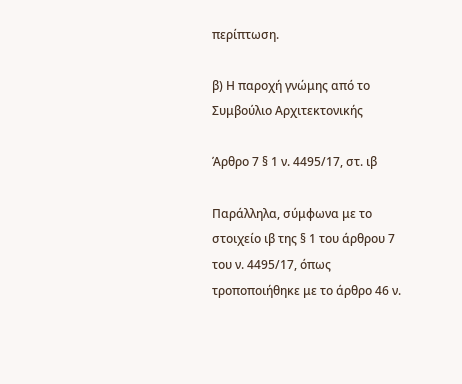περίπτωση.

β) Η παροχή γνώμης από το Συμβούλιο Αρχιτεκτονικής

Άρθρο 7 § 1 ν. 4495/17, στ. ιβ

Παράλληλα, σύμφωνα με το στοιχείο ιβ της § 1 του άρθρου 7 του ν. 4495/17, όπως τροποποιήθηκε με το άρθρο 46 ν.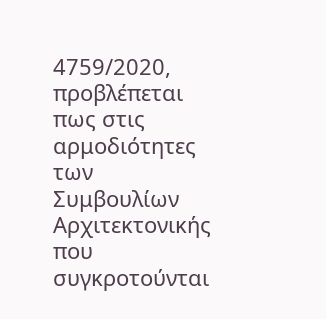4759/2020, προβλέπεται πως στις αρμοδιότητες των Συμβουλίων Αρχιτεκτονικής που συγκροτούνται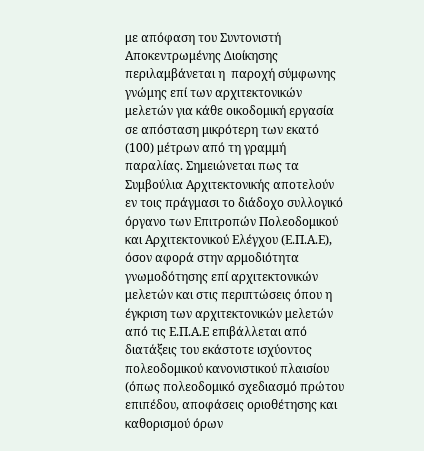με απόφαση του Συντονιστή Αποκεντρωμένης Διοίκησης περιλαμβάνεται η  παροχή σύμφωνης γνώμης επί των αρχιτεκτονικών μελετών για κάθε οικοδομική εργασία σε απόσταση μικρότερη των εκατό (100) μέτρων από τη γραμμή παραλίας. Σημειώνεται πως τα Συμβούλια Αρχιτεκτονικής αποτελούν εν τοις πράγμασι το διάδοχο συλλογικό όργανο των Επιτροπών Πολεοδομικού και Αρχιτεκτονικού Ελέγχου (Ε.Π.Α.Ε), όσον αφορά στην αρμοδιότητα γνωμοδότησης επί αρχιτεκτονικών μελετών και στις περιπτώσεις όπου η έγκριση των αρχιτεκτονικών μελετών από τις Ε.Π.Α.Ε επιβάλλεται από διατάξεις του εκάστοτε ισχύοντος πολεοδομικού κανονιστικού πλαισίου (όπως πολεοδομικό σχεδιασμό πρώτου επιπέδου, αποφάσεις οριοθέτησης και καθορισμού όρων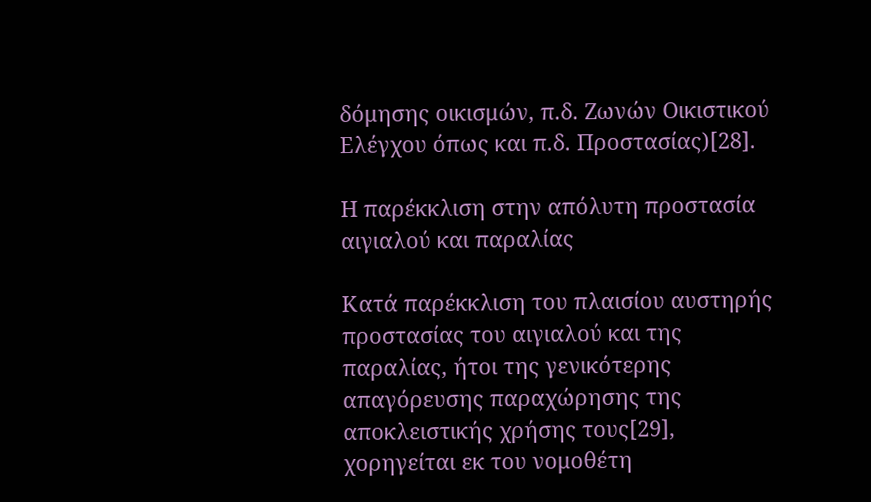δόμησης οικισμών, π.δ. Ζωνών Οικιστικού Ελέγχου όπως και π.δ. Προστασίας)[28].

Η παρέκκλιση στην απόλυτη προστασία αιγιαλού και παραλίας

Κατά παρέκκλιση του πλαισίου αυστηρής προστασίας του αιγιαλού και της παραλίας, ήτοι της γενικότερης απαγόρευσης παραχώρησης της αποκλειστικής χρήσης τους[29], χορηγείται εκ του νομοθέτη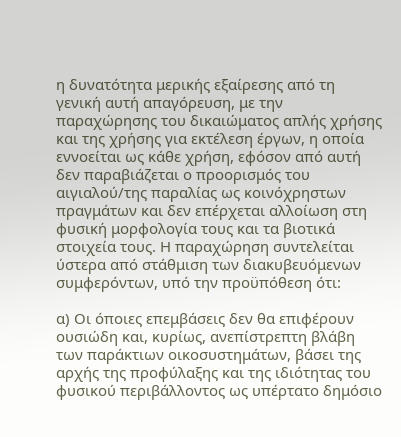η δυνατότητα μερικής εξαίρεσης από τη γενική αυτή απαγόρευση, με την παραχώρησης του δικαιώματος απλής χρήσης και της χρήσης για εκτέλεση έργων, η οποία εννοείται ως κάθε χρήση, εφόσον από αυτή δεν παραβιάζεται ο προορισμός του αιγιαλού/της παραλίας ως κοινόχρηστων πραγμάτων και δεν επέρχεται αλλοίωση στη φυσική μορφολογία τους και τα βιοτικά στοιχεία τους. Η παραχώρηση συντελείται ύστερα από στάθμιση των διακυβευόμενων συμφερόντων, υπό την προϋπόθεση ότι:

α) Οι όποιες επεμβάσεις δεν θα επιφέρουν ουσιώδη και, κυρίως, ανεπίστρεπτη βλάβη των παράκτιων οικοσυστημάτων, βάσει της αρχής της προφύλαξης και της ιδιότητας του φυσικού περιβάλλοντος ως υπέρτατο δημόσιο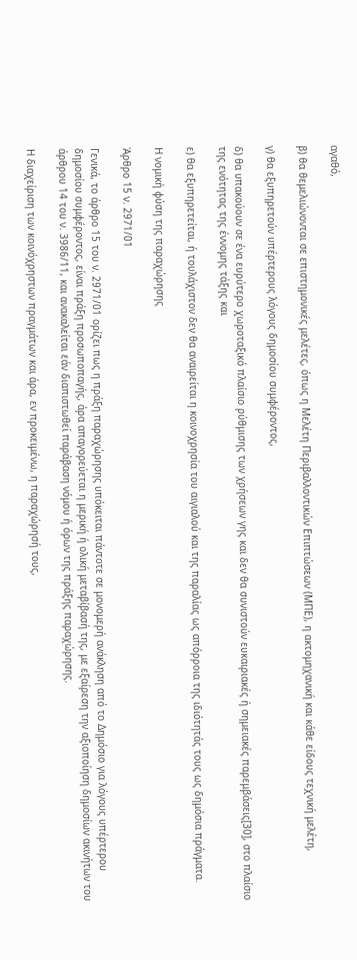αγαθό,

β) θα θεμελιώνονται σε επιστημονικές μελέτες, όπως η Μελέτη Περιβαλλοντικών Επιπτώσεων (ΜΠΕ), η ακτομηχανική και κάθε είδους τεχνική μελέτη,

γ) θα εξυπηρετούν υπέρτερους λόγους δημοσίου συμφέροντος,

δ) θα υπακούουν σε ένα ευρύτερο χωροταξικό πλαίσιο ρύθμισης των χρήσεων γης και δεν θα συνιστούν ευκαιριακές ή σημειακές παρεμβάσεις[30], στο πλαίσιο της ενότητας της έννομης τάξης και

ε) θα εξυπηρετείται, ή τουλάχιστον δεν θα αναιρείται η κοινοχρησία του αιγιαλού και της παραλίας ως απόρροια της ιδιότητάς τους ως δημόσια πράγματα.

Η νομική φύση της παραχώρησης

Άρθρο 15 ν. 2971/01

Γενικά, το άρθρο 15 του ν. 2971/01 ορίζει πως η πράξη παραχώρησης υπόκειται πάντοτε σε μονομερή ανάκληση από το Δημόσιο για λόγους υπέρτερου δημοσίου συμφέροντος, είναι πράξη προσωποπαγής, άρα απαγορεύεται η μερική ή ολική μεταβίβασή της, με εξαίρεση την αξιοποίηση δημοσίων ακινήτων του άρθρου 14 του ν. 3986/11, και ανακαλείται εάν διαπιστωθεί παράβαση νόμου ή όρων της πράξης παραχώρησης.

Η διαχείριση των κοινόχρηστων πραγμάτων και άρα, εν προκειμένω, η παραχώρησή τους,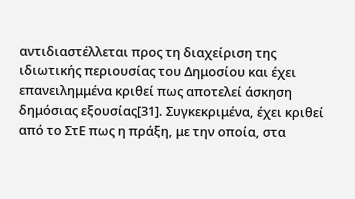αντιδιαστέλλεται προς τη διαχείριση της ιδιωτικής περιουσίας του Δημοσίου και έχει επανειλημμένα κριθεί πως αποτελεί άσκηση δημόσιας εξουσίας[31]. Συγκεκριμένα, έχει κριθεί από το ΣτΕ πως η πράξη, με την οποία, στα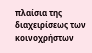πλαίσια της διαχειρίσεως των κοινοχρήστων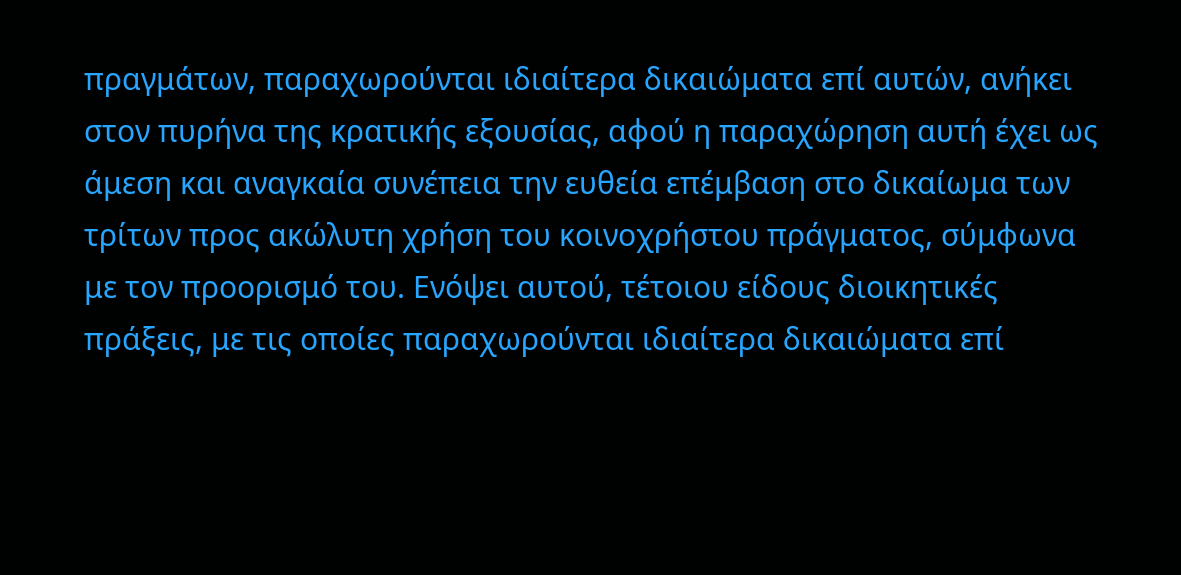πραγμάτων, παραχωρούνται ιδιαίτερα δικαιώματα επί αυτών, ανήκει στον πυρήνα της κρατικής εξουσίας, αφού η παραχώρηση αυτή έχει ως άμεση και αναγκαία συνέπεια την ευθεία επέμβαση στο δικαίωμα των τρίτων προς ακώλυτη χρήση του κοινοχρήστου πράγματος, σύμφωνα με τον προορισμό του. Ενόψει αυτού, τέτοιου είδους διοικητικές πράξεις, με τις οποίες παραχωρούνται ιδιαίτερα δικαιώματα επί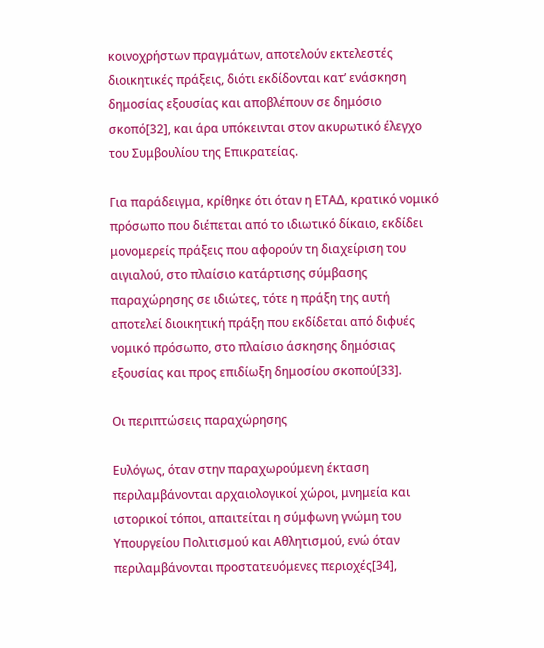κοινοχρήστων πραγμάτων, αποτελούν εκτελεστές διοικητικές πράξεις, διότι εκδίδονται κατ’ ενάσκηση δημοσίας εξουσίας και αποβλέπουν σε δημόσιο σκοπό[32], και άρα υπόκεινται στον ακυρωτικό έλεγχο του Συμβουλίου της Επικρατείας.

Για παράδειγμα, κρίθηκε ότι όταν η ΕΤΑΔ, κρατικό νομικό πρόσωπο που διέπεται από το ιδιωτικό δίκαιο, εκδίδει μονομερείς πράξεις που αφορούν τη διαχείριση του αιγιαλού, στο πλαίσιο κατάρτισης σύμβασης παραχώρησης σε ιδιώτες, τότε η πράξη της αυτή αποτελεί διοικητική πράξη που εκδίδεται από διφυές νομικό πρόσωπο, στο πλαίσιο άσκησης δημόσιας εξουσίας και προς επιδίωξη δημοσίου σκοπού[33].

Οι περιπτώσεις παραχώρησης

Ευλόγως, όταν στην παραχωρούμενη έκταση περιλαμβάνονται αρχαιολογικοί χώροι, μνημεία και ιστορικοί τόποι, απαιτείται η σύμφωνη γνώμη του Υπουργείου Πολιτισμού και Αθλητισμού, ενώ όταν περιλαμβάνονται προστατευόμενες περιοχές[34],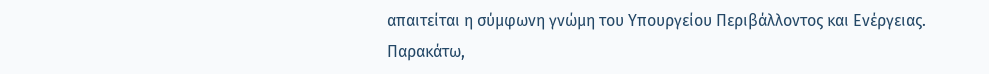απαιτείται η σύμφωνη γνώμη του Υπουργείου Περιβάλλοντος και Ενέργειας. Παρακάτω,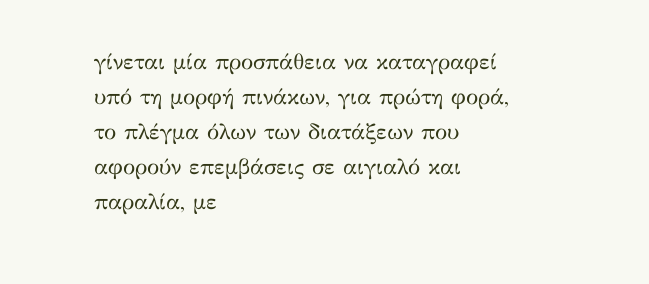γίνεται μία προσπάθεια να καταγραφεί υπό τη μορφή πινάκων, για πρώτη φορά, το πλέγμα όλων των διατάξεων που αφορούν επεμβάσεις σε αιγιαλό και παραλία, με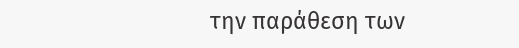την παράθεση των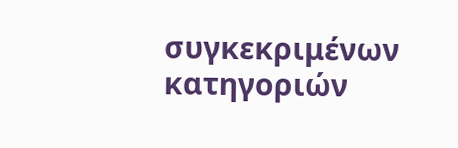συγκεκριμένων κατηγοριών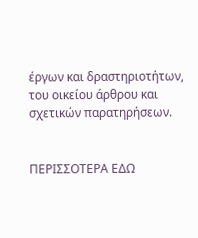έργων και δραστηριοτήτων, του οικείου άρθρου και σχετικών παρατηρήσεων.


ΠΕΡΙΣΣΟΤΕΡΑ ΕΔΩ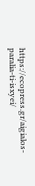https://ecopress.gr/aigialos-paralia-ti-isxyei/